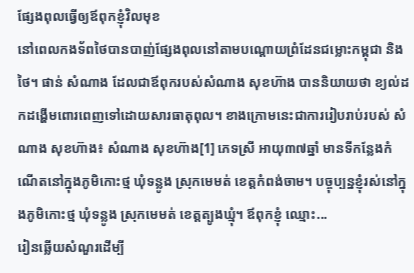ផ្សែងពុលធ្វើឲ្យឪពុកខ្ញុំវិលមុខ
នៅពេលកងទ័ពថៃបានបាញ់ផ្សែងពុលនៅតាមបណ្ដោយព្រំដែនជម្លោះកម្ពុជា និងថៃ។ ផាន់ សំណាង ដែលជាឪពុករបស់សំណាង សុខហ៊ាង បាននិយាយថា ខ្យល់ដកដង្ហើមពោរពេញទៅដោយសារធាតុពុល។ ខាងក្រោមនេះជាការរៀបរាប់របស់ សំណាង សុខហ៊ាង៖ សំណាង សុខហ៊ាង[1] ភេទស្រី អាយុ៣៧ឆ្នាំ មានទីកន្លែងកំណើតនៅក្នុងភូមិកោះថ្ម ឃុំទន្លូង ស្រុកមេមត់ ខេត្តកំពង់ចាម។ បច្ចុប្បន្នខ្ញុំរស់នៅក្នុងភូមិកោះថ្ម ឃុំទន្លូង ស្រុកមេមត់ ខេត្តត្បូងឃ្មុំ។ ឪពុកខ្ញុំ ឈ្មោះ...
រៀនឆ្លើយសំណួរដើម្បី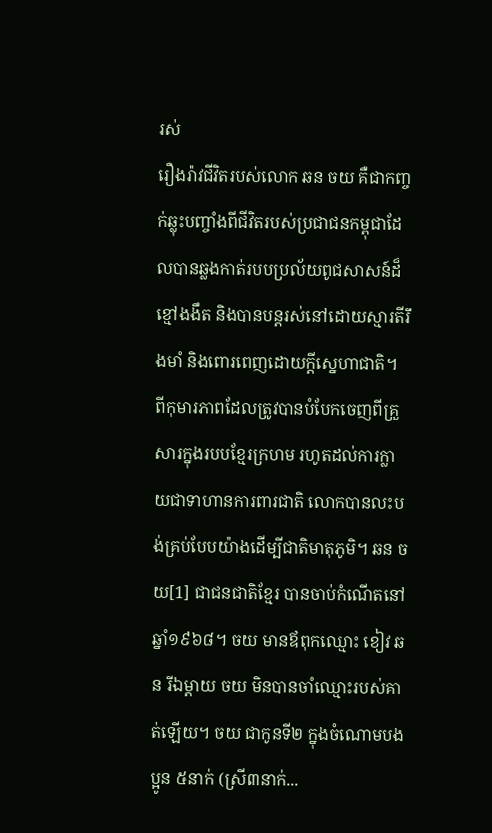រស់
រឿងរ៉ាវជីវិតរបស់លោក ឆន ចយ គឺជាកញ្ចក់ឆ្លុះបញ្ចាំងពីជីវិតរបស់ប្រជាជនកម្ពុជាដែលបានឆ្លងកាត់របបប្រល័យពូជសាសន៍ដ៏ខ្មៅងងឹត និងបានបន្តរស់នៅដោយស្មារតីរឹងមាំ និងពោរពេញដោយក្តីស្នេហាជាតិ។ ពីកុមារភាពដែលត្រូវបានបំបែកចេញពីគ្រួសារក្នុងរបបខ្មែរក្រហម រហូតដល់ការក្លាយជាទាហានការពារជាតិ លោកបានលះបង់គ្រប់បែបយ៉ាងដើម្បីជាតិមាតុភូមិ។ ឆន ចយ[1] ជាជនជាតិខ្មែរ បានចាប់កំណើតនៅឆ្នាំ១៩៦៨។ ចយ មានឪពុកឈ្មោះ ខៀវ ឆន រីឯម្ដាយ ចយ មិនបានចាំឈ្មោះរបស់គាត់ឡើយ។ ចយ ជាកូនទី២ ក្នុងចំណោមបងប្អូន ៥នាក់ (ស្រី៣នាក់...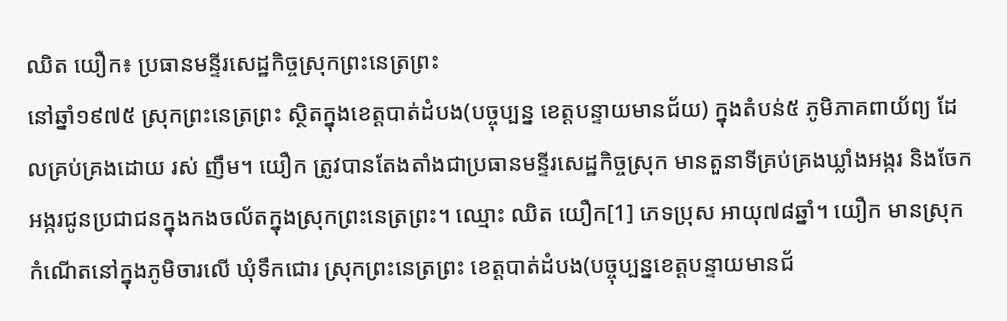ឈិត យឿក៖ ប្រធានមន្ទីរសេដ្ឋកិច្ចស្រុកព្រះនេត្រព្រះ
នៅឆ្នាំ១៩៧៥ ស្រុកព្រះនេត្រព្រះ ស្ថិតក្នុងខេត្តបាត់ដំបង(បច្ចុប្បន្ន ខេត្តបន្ទាយមានជ័យ) ក្នុងតំបន់៥ ភូមិភាគពាយ័ព្យ ដែលគ្រប់គ្រងដោយ រស់ ញឹម។ យឿក ត្រូវបានតែងតាំងជាប្រធានមន្ទីរសេដ្ឋកិច្ចស្រុក មានតួនាទីគ្រប់គ្រងឃ្លាំងអង្ករ និងចែកអង្ករជូនប្រជាជនក្នុងកងចល័តក្នុងស្រុកព្រះនេត្រព្រះ។ ឈ្មោះ ឈិត យឿក[1] ភេទប្រុស អាយុ៧៨ឆ្នាំ។ យឿក មានស្រុកកំណើតនៅក្នុងភូមិចារលើ ឃុំទឹកជោរ ស្រុកព្រះនេត្រព្រះ ខេត្តបាត់ដំបង(បច្ចុប្បន្នខេត្តបន្ទាយមានជ័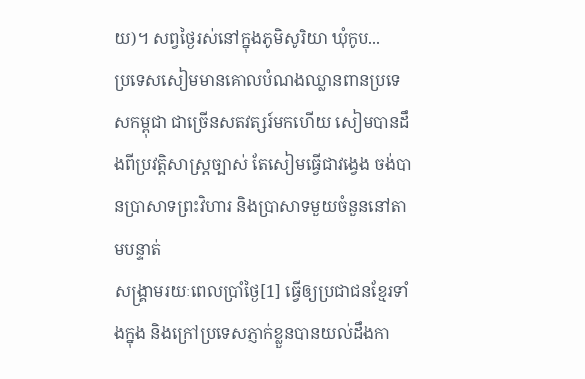យ)។ សព្វថ្ងៃរស់នៅក្នុងភូមិសូរិយា ឃុំកូប...
ប្រទេសសៀមមានគោលបំណងឈ្លានពានប្រទេសកម្ពុជា ជាច្រើនសតវត្សរ៍មកហើយ សៀមបានដឹងពីប្រវត្តិសាស្រ្តច្បាស់ តែសៀមធ្វើជាវង្វេង ចង់បានប្រាសាទព្រះវិហារ និងប្រាសាទមួយចំនួននៅតាមបន្ទាត់
សង្រ្គាមរយៈពេលប្រាំថ្ងៃ[1] ធ្វើឲ្យប្រជាជនខ្មែរទាំងក្នុង និងក្រៅប្រទេសភ្ញាក់ខ្លួនបានយល់ដឹងកា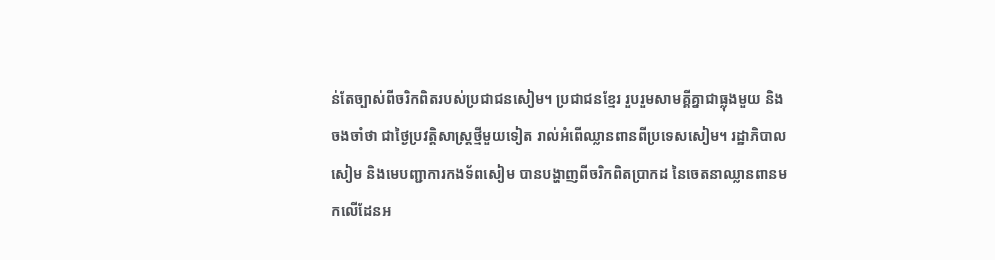ន់តែច្បាស់ពីចរិកពិតរបស់ប្រជាជនសៀម។ ប្រជាជនខ្មែរ រួបរួមសាមគ្គីគ្នាជាធ្លុងមួយ និងចងចាំថា ជាថ្ងៃប្រវត្តិសាស្រ្តថ្មីមួយទៀត រាល់អំពើឈ្លានពានពីប្រទេសសៀម។ រដ្ឋាភិបាលសៀម និងមេបញ្ជាការកងទ័ពសៀម បានបង្ហាញពីចរិកពិតប្រាកដ នៃចេតនាឈ្លានពានមកលើដែនអ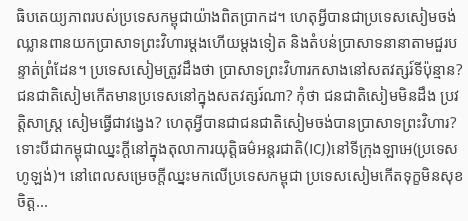ធិបតេយ្យភាពរបស់ប្រទេសកម្ពុជាយ៉ាងពិតប្រាកដ។ ហេតុអ្វីបានជាប្រទេសសៀមចង់ឈ្លានពានយកប្រាសាទព្រះវិហារម្តងហើយម្តងទៀត និងតំបន់ប្រាសាទនានាតាមជួរបន្ទាត់ព្រំដែន។ ប្រទេសសៀមត្រូវដឹងថា ប្រាសាទព្រះវិហារកសាងនៅសតវត្សរ៍ទីប៉ុន្មាន? ជនជាតិសៀមកើតមានប្រទេសនៅក្នុងសតវត្សរ៍ណា? កុំថា ជនជាតិសៀមមិនដឹង ប្រវត្តិសាស្រ្ត សៀមធ្វើជាវង្វេង? ហេតុអ្វីបានជាជនជាតិសៀមចង់បានប្រាសាទព្រះវិហារ? ទោះបីជាកម្ពុជាឈ្នះក្តីនៅក្នុងតុលាការយុត្តិធម៌អន្តរជាតិ(ICJ)នៅទីក្រុងឡាអេ(ប្រទេសហូឡង់)។ នៅពេលសម្រេចក្តីឈ្នះមកលើប្រទេសកម្ពុជា ប្រទេសសៀមកើតទុក្ខមិនសុខចិត្ត...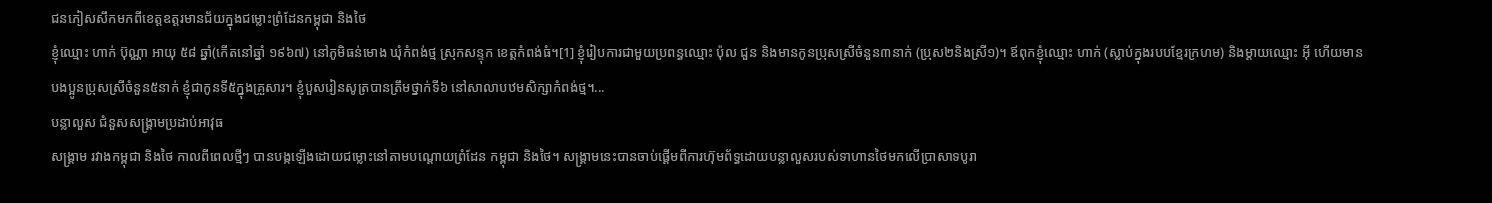ជនភៀសសឹកមកពីខេត្តឧត្ដរមានជ័យក្នុងជម្លោះព្រំដែនកម្ពុជា និងថៃ
ខ្ញុំឈ្មោះ ហាក់ ប៊ុណ្ណា អាយុ ៥៨ ឆ្នាំ(កើតនៅឆ្នាំ ១៩៦៧) នៅភូមិធន់មោង ឃុំកំពង់ថ្ម ស្រុកសន្ទុក ខេត្តកំពង់ធំ។[1] ខ្ញុំរៀបការជាមួយប្រពន្ធឈ្មោះ ប៉ុល ជួន និងមានកូនប្រុសស្រីចំនួន៣នាក់ (ប្រុស២និងស្រី១)។ ឪពុកខ្ញុំឈ្មោះ ហាក់ (ស្លាប់ក្នុងរបបខ្មែរក្រហម) និងម្ដាយឈ្មោះ អ៊ី ហើយមានបងប្អូនប្រុសស្រីចំនួន៥នាក់ ខ្ញុំជាកូនទី៥ក្នុងគ្រួសារ។ ខ្ញុំបួសរៀនសូត្របានត្រឹមថ្នាក់ទី៦ នៅសាលាបឋមសិក្សាកំពង់ថ្ម។...
បន្លាលួស ជំនួសសង្គ្រាមប្រដាប់អាវុធ
សង្គ្រាម រវាងកម្ពុជា និងថៃ កាលពីពេលថ្មីៗ បានបង្កឡើងដោយជម្លោះនៅតាមបណ្តោយព្រំដែន កម្ពុជា និងថៃ។ សង្គ្រាមនេះបានចាប់ផ្តើមពីការហ៊ុមព័ទ្ធដោយបន្លាលួសរបស់ទាហានថៃមកលើប្រាសាទបូរា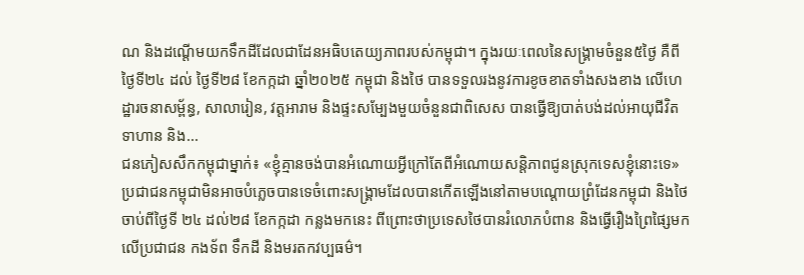ណ និងដណ្តើមយកទឹកដីដែលជាដែនអធិបតេយ្យភាពរបស់កម្ពុជា។ ក្នុងរយៈពេលនៃសង្គ្រាមចំនួន៥ថ្ងៃ គឺពីថ្ងៃទី២៤ ដល់ ថ្ងៃទី២៨ ខែកក្កដា ឆ្នាំ២០២៥ កម្ពុជា និងថៃ បានទទួលរងនូវការខូចខាតទាំងសងខាង លើហេដ្ឋារចនាសម្ព័ន្ធ, សាលារៀន, វត្តអារាម និងផ្ទះសម្បែងមួយចំនួនជាពិសេស បានធ្វើឱ្យបាត់បង់ដល់អាយុជីវិត ទាហាន និង...
ជនភៀសសឹកកម្ពុជាម្នាក់៖ «ខ្ញុំគ្មានចង់បានអំណោយអ្វីក្រៅតែពីអំណោយសន្ដិភាពជូនស្រុកទេសខ្ញុំនោះទេ»
ប្រជាជនកម្ពុជាមិនអាចបំភ្លេចបានទេចំពោះសង្គ្រាមដែលបានកើតឡើងនៅតាមបណ្ដោយព្រំដែនកម្ពុជា និងថៃចាប់ពីថ្ងៃទី ២៤ ដល់២៨ ខែកក្កដា កន្លងមកនេះ ពីព្រោះថាប្រទេសថៃបានរំលោភបំពាន និងធ្វើរឿងព្រៃផ្សៃមកលើប្រជាជន កងទ័ព ទឹកដី និងមរតកវប្បធម៌។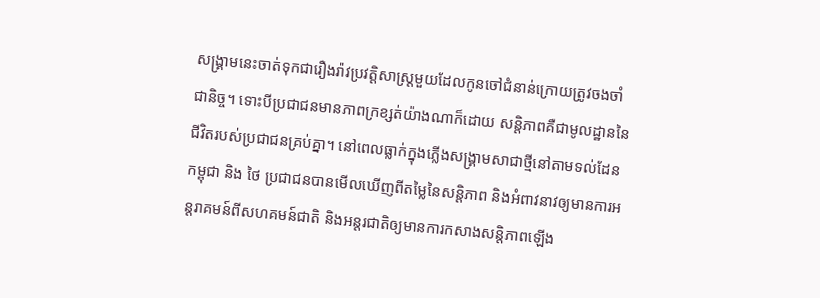សង្គ្រាមនេះចាត់ទុកជារឿងរ៉ាវប្រវត្ដិសាស្រ្ដមួយដែលកូនចៅជំនាន់ក្រោយត្រូវចងចាំជានិច្ច។ ទោះបីប្រជាជនមានភាពក្រខ្សត់យ៉ាងណាក៏ដោយ សន្ដិភាពគឺជាមូលដ្ឋាននៃជីវិតរបស់ប្រជាជនគ្រប់គ្នា។ នៅពេលធ្លាក់ក្នុងភ្លើងសង្គ្រាមសាជាថ្មីនៅតាមទល់ដែន កម្ពុជា និង ថៃ ប្រជាជនបានមើលឃើញពីតម្លៃនៃសន្ដិភាព និងអំពាវនាវឲ្យមានការអន្ដរាគមន៍ពីសហគមន៍ជាតិ និងអន្ដរជាតិឲ្យមានការកសាងសន្ដិភាពឡើង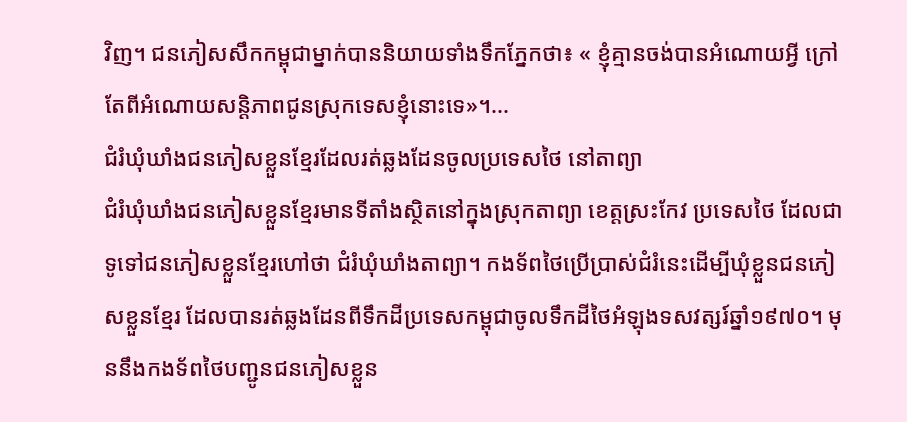វិញ។ ជនភៀសសឹកកម្ពុជាម្នាក់បាននិយាយទាំងទឹកភ្នែកថា៖ « ខ្ញុំគ្មានចង់បានអំណោយអ្វី ក្រៅតែពីអំណោយសន្ដិភាពជូនស្រុកទេសខ្ញុំនោះទេ»។...
ជំរំឃុំឃាំងជនភៀសខ្លួនខ្មែរដែលរត់ឆ្លងដែនចូលប្រទេសថៃ នៅតាព្យា
ជំរំឃុំឃាំងជនភៀសខ្លួនខ្មែរមានទីតាំងស្ថិតនៅក្នុងស្រុកតាព្យា ខេត្តស្រះកែវ ប្រទេសថៃ ដែលជាទូទៅជនភៀសខ្លួនខ្មែរហៅថា ជំរំឃុំឃាំងតាព្យា។ កងទ័ពថៃប្រើប្រាស់ជំរំនេះដើម្បីឃុំខ្លួនជនភៀសខ្លួនខ្មែរ ដែលបានរត់ឆ្លងដែនពីទឹកដីប្រទេសកម្ពុជាចូលទឹកដីថៃអំឡុងទសវត្សរ៍ឆ្នាំ១៩៧០។ មុននឹងកងទ័ពថៃបញ្ជូនជនភៀសខ្លួន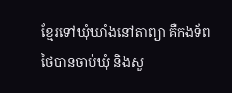ខ្មែរទៅឃុំឃាំងនៅតាព្យា គឺកងទ័ពថៃបានចាប់ឃុំ និងសួ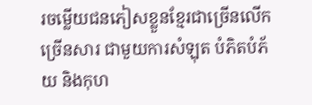រចម្លើយជនភៀសខ្លួនខ្មែរជាច្រើនលើកច្រើនសារ ជាមួយការសំឡុត បំភិតបំភ័យ និងកុហ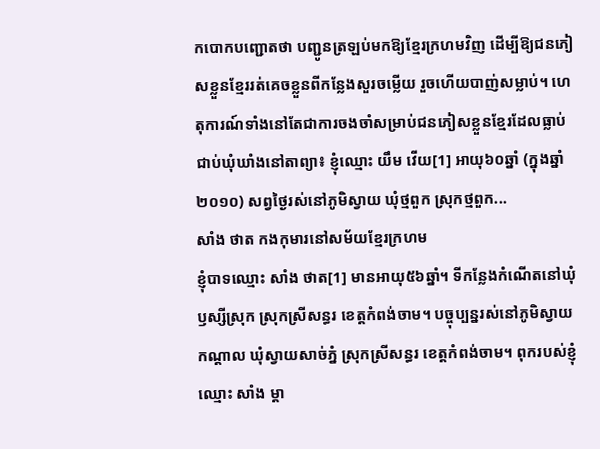កបោកបញ្ជោតថា បញ្ជូនត្រឡប់មកឱ្យខ្មែរក្រហមវិញ ដើម្បីឱ្យជនភៀសខ្លួនខ្មែររត់គេចខ្លួនពីកន្លែងសួរចម្លើយ រួចហើយបាញ់សម្លាប់។ ហេតុការណ៍ទាំងនៅតែជាការចងចាំសម្រាប់ជនភៀសខ្លួនខ្មែរដែលធ្លាប់ជាប់ឃុំឃាំងនៅតាព្យា៖ ខ្ញុំឈ្មោះ យឹម វើយ[1] អាយុ៦០ឆ្នាំ (ក្នុងឆ្នាំ២០១០) សព្វថ្ងៃរស់នៅភូមិស្វាយ ឃុំថ្មពួក ស្រុកថ្មពួក...
សាំង ថាត កងកុមារនៅសម័យខ្មែរក្រហម
ខ្ញុំបាទឈ្មោះ សាំង ថាត[1] មានអាយុ៥៦ឆ្នាំ។ ទីកន្លែងកំណើតនៅឃុំឫស្សីស្រុក ស្រុកស្រីសន្ធរ ខេត្តកំពង់ចាម។ បច្ចុប្បន្នរស់នៅភូមិស្វាយកណ្ដាល ឃុំស្វាយសាច់ភ្នំ ស្រុកស្រីសន្ធរ ខេត្តកំពង់ចាម។ ពុករបស់ខ្ញុំឈ្មោះ សាំង ម្ដា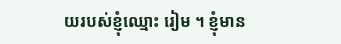យរបស់ខ្ញុំឈ្មោះ រៀម ។ ខ្ញុំមាន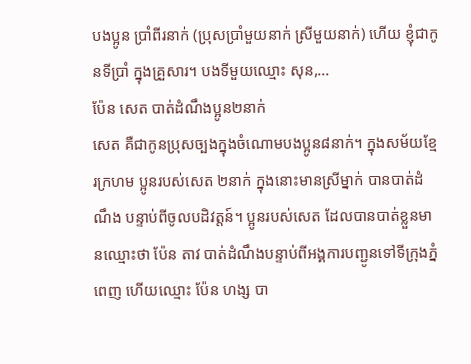បងប្អូន ប្រាំពីរនាក់ (ប្រុសប្រាំមួយនាក់ ស្រីមួយនាក់) ហើយ ខ្ញុំជាកូនទីប្រាំ ក្នុងគ្រួសារ។ បងទីមួយឈ្មោះ សុន,...
ប៉ែន សេត បាត់ដំណឹងប្អូន២នាក់
សេត គឺជាកូនប្រុសច្បងក្នុងចំណោមបងប្អូន៨នាក់។ ក្នុងសម័យខ្មែរក្រហម ប្អូនរបស់សេត ២នាក់ ក្នុងនោះមានស្រីម្នាក់ បានបាត់ដំណឹង បន្ទាប់ពីចូលបដិវត្តន៍។ ប្អូនរបស់សេត ដែលបានបាត់ខ្លួនមានឈ្មោះថា ប៉ែន តាវ បាត់ដំណឹងបន្ទាប់ពីអង្គការបញ្ជូនទៅទីក្រុងភ្នំពេញ ហើយឈ្មោះ ប៉ែន ហង្ស បា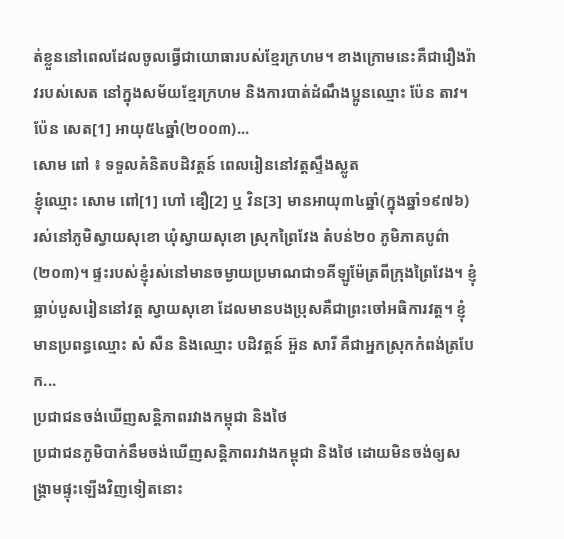ត់ខ្លួននៅពេលដែលចូលធ្វើជាយោធារបស់ខ្មែរក្រហម។ ខាងក្រោមនេះគឺជារឿងរ៉ាវរបស់សេត នៅក្នុងសម័យខ្មែរក្រហម និងការបាត់ដំណឹងប្អូនឈ្មោះ ប៉ែន តាវ។ ប៉ែន សេត[1] អាយុ៥៤ឆ្នាំ(២០០៣)...
សោម ពៅ ៖ ទទួលគំនិតបដិវត្តន៍ ពេលរៀននៅវត្តស្ទឹងស្លូត
ខ្ញុំឈ្មោះ សោម ពៅ[1] ហៅ ឌឿ[2] ឬ វិន[3] មានអាយុ៣៤ឆ្នាំ(ក្នុងឆ្នាំ១៩៧៦) រស់នៅភូមិស្វាយសុខោ ឃុំស្វាយសុខោ ស្រុកព្រៃវែង តំបន់២០ ភូមិភាគបូព៌ា(២០៣)។ ផ្ទះរបស់ខ្ញុំរស់នៅមានចម្ងាយប្រមាណជា១គីឡូម៉ែត្រពីក្រុងព្រៃវែង។ ខ្ញុំធ្លាប់បួសរៀននៅវត្ត ស្វាយសុខោ ដែលមានបងប្រុសគឺជាព្រះចៅអធិការវត្ត។ ខ្ញុំមានប្រពន្ធឈ្មោះ សំ សឺន និងឈ្មោះ បដិវត្តន៍ អ៊ួន សារី គឺជាអ្នកស្រុកកំពង់ត្របែក...
ប្រជាជនចង់ឃើញសន្តិភាពរវាងកម្ពុជា និងថៃ
ប្រជាជនភូមិបាក់នឹមចង់ឃើញសន្តិភាពរវាងកម្ពុជា និងថៃ ដោយមិនចង់ឲ្យសង្រ្គាមផ្ទុះឡើងវិញទៀតនោះ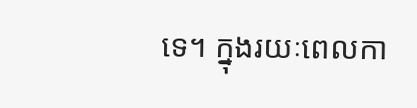ទេ។ ក្នុងរយៈពេលកា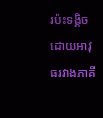រប៉ះទង្គិចដោយអាវុធរវាងភាគី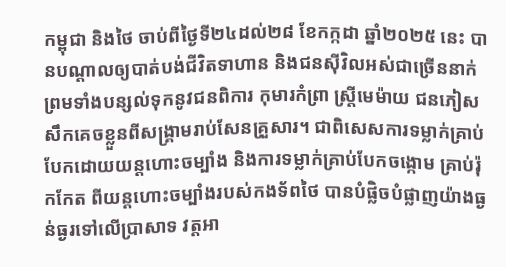កម្ពុជា និងថៃ ចាប់ពីថ្ងៃទី២៤ដល់២៨ ខែកក្កដា ឆ្នាំ២០២៥ នេះ បានបណ្តាលឲ្យបាត់បង់ជីវិតទាហាន និងជនស៊ីវិលអស់ជាច្រើននាក់ ព្រមទាំងបន្សល់ទុកនូវជនពិការ កុមារកំព្រា ស្រ្តីមេម៉ាយ ជនភៀសសឹកគេចខ្លួនពីសង្រ្គាមរាប់សែនគ្រួសារ។ ជាពិសេសការទម្លាក់គ្រាប់បែកដោយយន្តហោះចម្បាំង និងការទម្លាក់គ្រាប់បែកចង្កោម គ្រាប់រ៉ុកកែត ពីយន្តហោះចម្បាំងរបស់កងទ័ពថៃ បានបំផ្លិចបំផ្លាញយ៉ាងធ្ងន់ធ្ងរទៅលើប្រាសាទ វត្តអា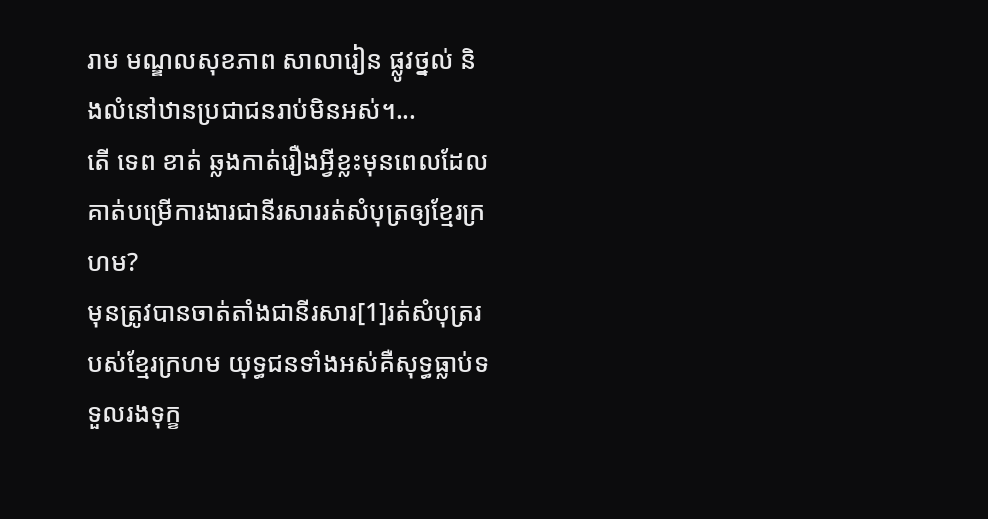រាម មណ្ឌលសុខភាព សាលារៀន ផ្លូវថ្នល់ និងលំនៅឋានប្រជាជនរាប់មិនអស់។...
តើ ទេព ខាត់ ឆ្លងកាត់រឿងអ្វីខ្លះមុនពេលដែលគាត់បម្រើការងារជានីរសាររត់សំបុត្រឲ្យខ្មែរក្រហម?
មុនត្រូវបានចាត់តាំងជានីរសារ[1]រត់សំបុត្ររបស់ខ្មែរក្រហម យុទ្ធជនទាំងអស់គឺសុទ្ធធ្លាប់ទទួលរងទុក្ខ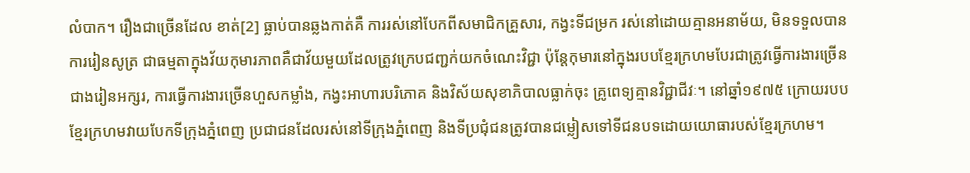លំបាក។ រឿងជាច្រើនដែល ខាត់[2] ធ្លាប់បានឆ្លងកាត់គឺ ការរស់នៅបែកពីសមាជិកគ្រួសារ, កង្វះទីជម្រក រស់នៅដោយគ្មានអនាម័យ, មិនទទួលបានការរៀនសូត្រ ជាធម្មតាក្នុងវ័យកុមារភាពគឺជាវ័យមួយដែលត្រូវក្រេបជញ្ជក់យកចំណេះវិជ្ជា ប៉ុន្តែកុមារនៅក្នុងរបបខ្មែរក្រហមបែរជាត្រូវធ្វើការងារច្រើនជាងរៀនអក្សរ, ការធ្វើការងារច្រើនហួសកម្លាំង, កង្វះអាហារបរិភោគ និងវិស័យសុខាភិបាលធ្លាក់ចុះ គ្រូពេទ្យគ្មានវិជ្ជាជីវៈ។ នៅឆ្នាំ១៩៧៥ ក្រោយរបបខ្មែរក្រហមវាយបែកទីក្រុងភ្នំពេញ ប្រជាជនដែលរស់នៅទីក្រុងភ្នំពេញ និងទីប្រជុំជនត្រូវបានជម្លៀសទៅទីជនបទដោយយោធារបស់ខ្មែរក្រហម។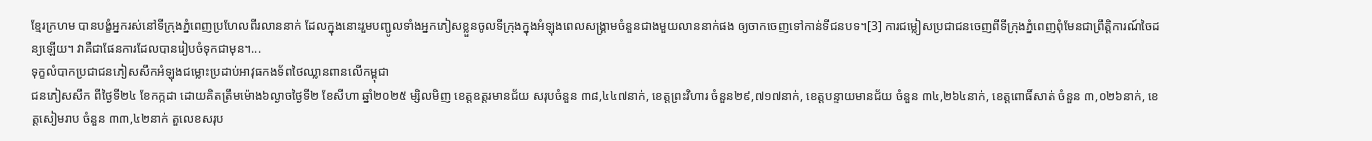ខ្មែរក្រហម បានបង្ខំអ្នករស់នៅទីក្រុងភ្នំពេញប្រហែលពីរលាននាក់ ដែលក្នុងនោះរួមបញ្ជូលទាំងអ្នកភៀសខ្លួនចូលទីក្រុងក្នុងអំឡុងពេលសង្រ្គាមចំនួនជាងមួយលាននាក់ផង ឲ្យចាកចេញទៅកាន់ទីជនបទ។[3] ការជម្លៀសប្រជាជនចេញពីទីក្រុងភ្នំពេញពុំមែនជាព្រឹត្តិការណ៍ចៃដន្យឡើយ។ វាគឺជាផែនការដែលបានរៀបចំទុកជាមុន។...
ទុក្ខលំបាកប្រជាជនភៀសសឹកអំឡុងជម្លោះប្រដាប់អាវុធកងទ័ពថៃឈ្លានពានលើកម្ពុជា
ជនភៀសសឹក ពីថ្ងៃទី២៤ ខែកក្កដា ដោយគិតត្រឹមម៉ោង៦ល្ងាចថ្ងៃទី២ ខែសីហា ឆ្នាំ២០២៥ ម្សិលមិញ ខេត្តឧត្តរមានជ័យ សរុបចំនួន ៣៨,៤៤៧នាក់, ខេត្តព្រះវិហារ ចំនួន២៩,៧១៧នាក់, ខេត្តបន្ទាយមានជ័យ ចំនួន ៣៤,២៦៤នាក់, ខេត្តពោធិ៍សាត់ ចំនួន ៣,០២៦នាក់, ខេត្តសៀមរាប ចំនួន ៣៣,៤២នាក់ តួលេខសរុប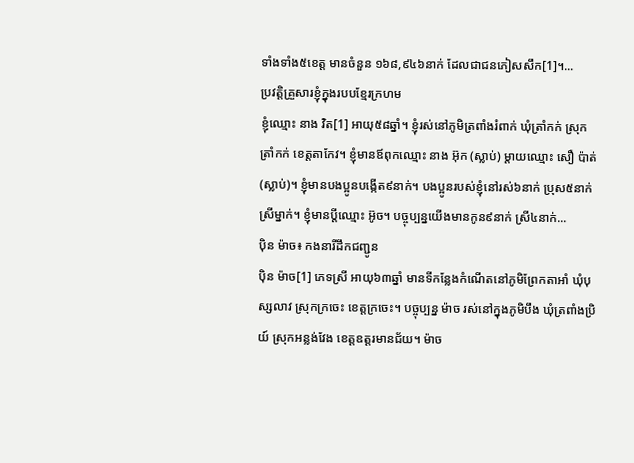ទាំងទាំង៥ខេត្ត មានចំនួន ១៦៨,៩៤៦នាក់ ដែលជាជនភៀសសឹក[1]។...
ប្រវត្តិគ្រួសារខ្ញុំក្នុងរបបខ្មែរក្រហម
ខ្ញុំឈ្មោះ នាង វិត[1] អាយុ៥៨ឆ្នាំ។ ខ្ញុំរស់នៅភូមិត្រពាំងរំពាក់ ឃុំត្រាំកក់ ស្រុកត្រាំកក់ ខេត្តតាកែវ។ ខ្ញុំមានឪពុកឈ្មោះ នាង អ៊ុក (ស្លាប់) ម្ដាយឈ្មោះ សឿ ប៉ាត់ (ស្លាប់)។ ខ្ញុំមានបងប្អូនបង្កើត៩នាក់។ បងប្អូនរបស់ខ្ញុំនៅរស់៦នាក់ ប្រុស៥នាក់ ស្រីម្នាក់។ ខ្ញុំមានប្ដីឈ្មោះ អ៊ូច។ បច្ចុប្បន្នយើងមានកូន៩នាក់ ស្រី៤នាក់...
ប៉ិន ម៉ាច៖ កងនារីដឹកជញ្ជូន
ប៉ិន ម៉ាច[1] ភេទស្រី អាយុ៦៣ឆ្នាំ មានទីកន្លែងកំណើតនៅភូមិព្រែកតាអាំ ឃុំបុស្សលាវ ស្រុកក្រចេះ ខេត្តក្រចេះ។ បច្ចុប្បន្ន ម៉ាច រស់នៅក្នុងភូមិបឹង ឃុំត្រពាំងប្រិយ៍ ស្រុកអន្លង់វែង ខេត្តឧត្តរមានជ័យ។ ម៉ាច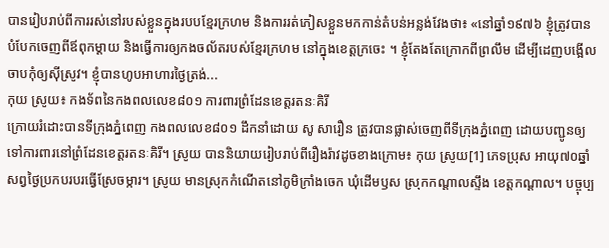បានរៀបរាប់ពីការរស់នៅរបស់ខ្លួនក្នុងរបបខ្មែរក្រហម និងការរត់ភៀសខ្លួនមកកាន់តំបន់អន្លង់វែងថា៖ «នៅឆ្នាំ១៩៧៦ ខ្ញុំត្រូវបានបំបែកចេញពីឪពុកម្ដាយ និងធ្វើការឲ្យកងចល័តរបស់ខ្មែរក្រហម នៅក្នុងខេត្តក្រចេះ ។ ខ្ញុំតែងតែក្រោកពីព្រលឹម ដើម្បីដេញបង្អើលចាបកុំឲ្យស៊ីស្រូវ។ ខ្ញុំបានហូបអាហារថ្ងៃត្រង់...
កុយ ស្រូយ៖ កងទ័ពនៃកងពលលេខ៨០១ ការពារព្រំដែនខេត្តរតនៈគិរី
ក្រោយរំដោះបានទីក្រុងភ្នំពេញ កងពលលេខ៨០១ ដឹកនាំដោយ សូ សារឿន ត្រូវបានផ្លាស់ចេញពីទីក្រុងភ្នំពេញ ដោយបញ្ជូនឲ្យទៅការពារនៅព្រំដែនខេត្តរតនៈគិរី។ ស្រូយ បាននិយាយរៀបរាប់ពីរឿងរ៉ាវដូចខាងក្រោម៖ កុយ ស្រូយ[1] ភេទប្រុស អាយុ៧០ឆ្នាំ សព្វថ្ងៃប្រកបរបរធ្វើស្រែចម្ការ។ ស្រូយ មានស្រុកកំណើតនៅភូមិក្រាំងចេក ឃុំដើមឫស ស្រុកកណ្ដាលស្ទឹង ខេត្តកណ្ដាល។ បច្ចុប្ប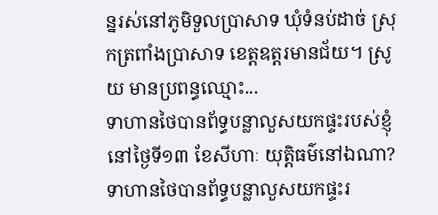ន្នរស់នៅភូមិទួលប្រាសាទ ឃុំទំនប់ដាច់ ស្រុកត្រពាំងប្រាសាទ ខេត្តឧត្ដរមានជ័យ។ ស្រូយ មានប្រពន្ធឈ្មោះ...
ទាហានថៃបានព័ទ្ធបន្លាលួសយកផ្ទះរបស់ខ្ញុំនៅថ្ងៃទី១៣ ខែសីហាៈ យុត្តិធម៌នៅឯណា?
ទាហានថៃបានព័ទ្ធបន្លាលួសយកផ្ទះរ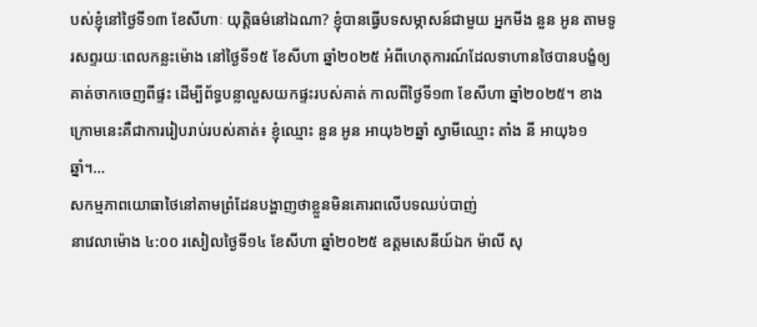បស់ខ្ញុំនៅថ្ងៃទី១៣ ខែសីហាៈ យុត្តិធម៌នៅឯណា? ខ្ញុំបានធ្វើបទសម្ភាសន៍ជាមួយ អ្នកមីង នួន អូន តាមទូរសព្ទរយៈពេលកន្លះម៉ោង នៅថ្ងៃទី១៥ ខែសីហា ឆ្នាំ២០២៥ អំពីហេតុការណ៍ដែលទាហានថៃបានបង្ខំឲ្យគាត់ចាកចេញពីផ្ទះ ដើម្បីព័ទ្ធបន្លាលួសយកផ្ទះរបស់គាត់ កាលពីថ្ងៃទី១៣ ខែសីហា ឆ្នាំ២០២៥។ ខាងក្រោមនេះគឺជាការរៀបរាប់របស់គាត់៖ ខ្ញុំឈ្មោះ នួន អូន អាយុ៦២ឆ្នាំ ស្វាមីឈ្មោះ តាំង នី អាយុ៦១ឆ្នាំ។...
សកម្មភាពយោធាថៃនៅតាមព្រំដែនបង្ហាញថាខ្លួនមិនគោរពលើបទឈប់បាញ់
នាវេលាម៉ោង ៤:០០ រសៀលថ្ងៃទី១៤ ខែសីហា ឆ្នាំ២០២៥ ឧត្តមសេនីយ៍ឯក ម៉ាលី សុ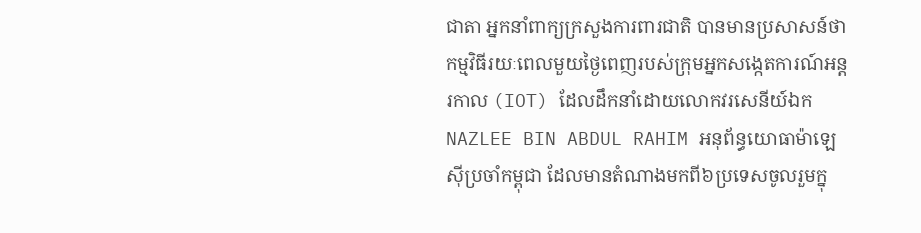ជាតា អ្នកនាំពាក្យក្រសួងការពារជាតិ បានមានប្រសាសន៍ថា កម្មវិធីរយៈពេលមួយថ្ងៃពេញរបស់ក្រុមអ្នកសង្កេតការណ៍អន្តរកាល (IOT) ដែលដឹកនាំដោយលោកវរសេនីយ៍ឯក NAZLEE BIN ABDUL RAHIM អនុព័ន្ធយោធាម៉ាឡេស៊ីប្រចាំកម្ពុជា ដែលមានតំណាងមកពី៦ប្រទេសចូលរួមក្នុ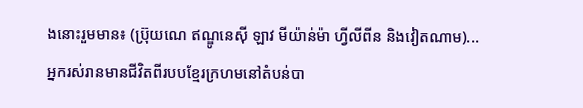ងនោះរួមមាន៖ (ប្រ៊ុយណេ ឥណ្ឌូនេស៊ី ឡាវ មីយ៉ាន់ម៉ា ហ្វីលីពីន និងវៀតណាម)...
អ្នករស់រានមានជីវិតពីរបបខ្មែរក្រហមនៅតំបន់បា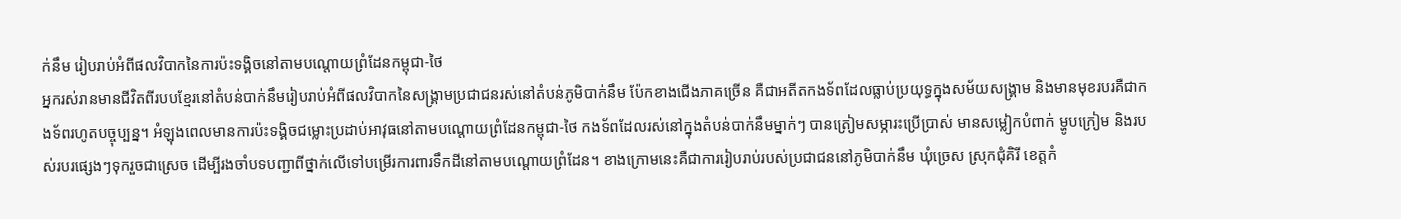ក់នឹម រៀបរាប់អំពីផលវិបាកនៃការប៉ះទង្គិចនៅតាមបណ្តោយព្រំដែនកម្ពុជា-ថៃ
អ្នករស់រានមានជីវិតពីរបបខ្មែរនៅតំបន់បាក់នឹមរៀបរាប់អំពីផលវិបាកនៃសង្រ្គាមប្រជាជនរស់នៅតំបន់ភូមិបាក់នឹម ប៉ែកខាងជើងភាគច្រើន គឺជាអតីតកងទ័ពដែលធ្លាប់ប្រយុទ្ធក្នុងសម័យសង្រ្គាម និងមានមុខរបរគឺជាកងទ័ពរហូតបច្ចុប្បន្ន។ អំឡុងពេលមានការប៉ះទង្គិចជម្លោះប្រដាប់អាវុធនៅតាមបណ្តោយព្រំដែនកម្ពុជា-ថៃ កងទ័ពដែលរស់នៅក្នុងតំបន់បាក់នឹមម្នាក់ៗ បានត្រៀមសម្ភារះប្រើប្រាស់ មានសម្លៀកបំពាក់ ម្ហូបក្រៀម និងរបស់របរផ្សេងៗទុករួចជាស្រេច ដើម្បីរងចាំបទបញ្ជាពីថ្នាក់លើទៅបម្រើរការពារទឹកដីនៅតាមបណ្តោយព្រំដែន។ ខាងក្រោមនេះគឺជាការរៀបរាប់របស់ប្រជាជននៅភូមិបាក់នឹម ឃុំច្រេស ស្រុកជុំគិរី ខេត្តកំ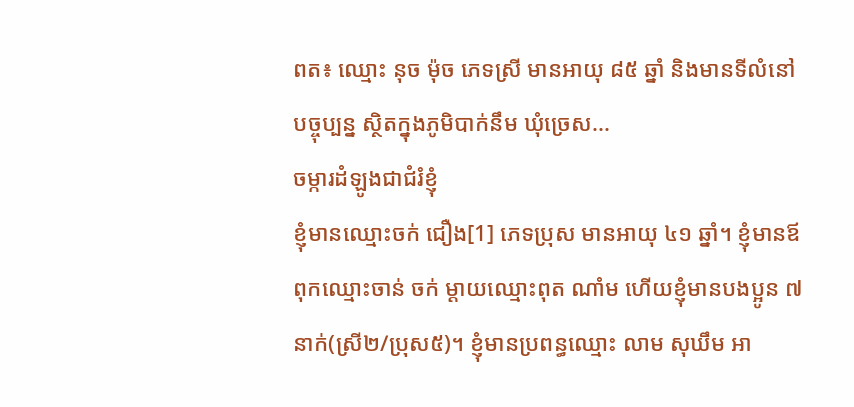ពត៖ ឈ្មោះ នុច ម៉ុច ភេទស្រី មានអាយុ ៨៥ ឆ្នាំ និងមានទីលំនៅបច្ចុប្បន្ន ស្ថិតក្នុងភូមិបាក់នឹម ឃុំច្រេស...
ចម្ការដំឡូងជាជំរំខ្ញុំ
ខ្ញុំមានឈ្មោះចក់ ជឿង[1] ភេទប្រុស មានអាយុ ៤១ ឆ្នាំ។ ខ្ញុំមានឪពុកឈ្មោះចាន់ ចក់ ម្ដាយឈ្មោះពុត ណាំម ហើយខ្ញុំមានបងប្អូន ៧នាក់(ស្រី២/ប្រុស៥)។ ខ្ញុំមានប្រពន្ធឈ្មោះ លាម សុឃឹម អា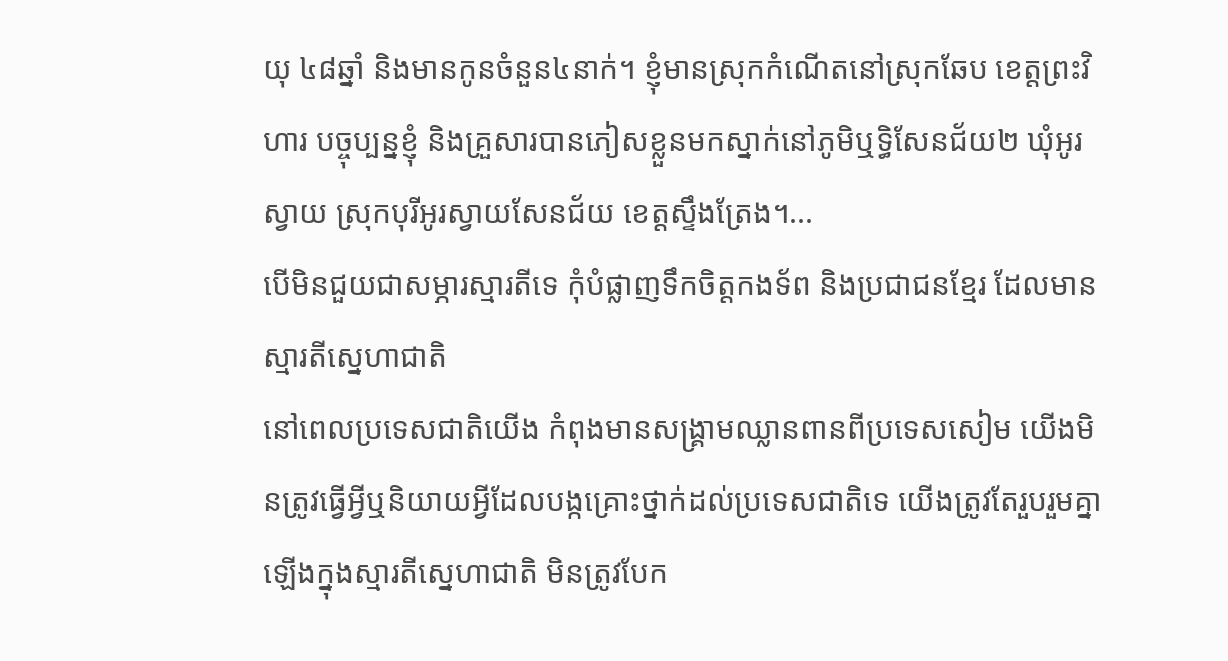យុ ៤៨ឆ្នាំ និងមានកូនចំនួន៤នាក់។ ខ្ញុំមានស្រុកកំណើតនៅស្រុកឆែប ខេត្តព្រះវិហារ បច្ចុប្បន្នខ្ញុំ និងគ្រួសារបានភៀសខ្លួនមកស្នាក់នៅភូមិឬទ្ធិសែនជ័យ២ ឃុំអូរស្វាយ ស្រុកបុរីអូរស្វាយសែនជ័យ ខេត្តស្ទឹងត្រែង។...
បើមិនជួយជាសម្ភារស្មារតីទេ កុំបំផ្លាញទឹកចិត្តកងទ័ព និងប្រជាជនខ្មែរ ដែលមានស្មារតីស្នេហាជាតិ
នៅពេលប្រទេសជាតិយើង កំពុងមានសង្រ្គាមឈ្លានពានពីប្រទេសសៀម យើងមិនត្រូវធ្វើអ្វីឬនិយាយអ្វីដែលបង្កគ្រោះថ្នាក់ដល់ប្រទេសជាតិទេ យើងត្រូវតែរួបរួមគ្នាឡើងក្នុងស្មារតីស្នេហាជាតិ មិនត្រូវបែក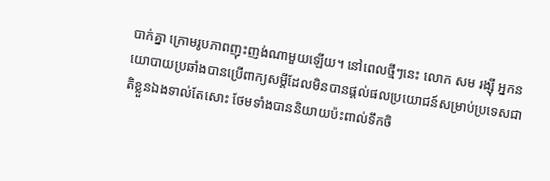បាក់គ្នា ក្រោមរូបភាពញុះញង់ណាមួយឡើយ។ នៅពេលថ្មីៗនេះ លោក សម រង្ស៊ី អ្នកនយោបាយប្រឆាំងបានប្រើពាក្យសម្តីដែលមិនបានផ្តល់ផលប្រយោជន៍សម្រាប់ប្រទេសជាតិខ្លួនឯងទាល់តែសោះ ថែមទាំងបាននិយាយប៉ះពាល់ទឹកចិ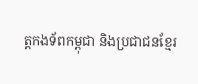ត្តកងទ័ពកម្ពុជា និងប្រជាជនខ្មែរ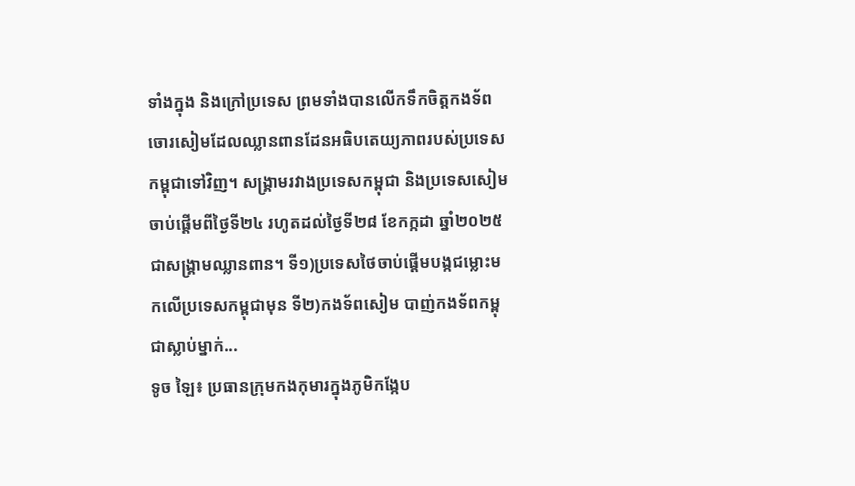ទាំងក្នុង និងក្រៅប្រទេស ព្រមទាំងបានលើកទឹកចិត្តកងទ័ពចោរសៀមដែលឈ្លានពានដែនអធិបតេយ្យភាពរបស់ប្រទេសកម្ពុជាទៅវិញ។ សង្រ្គាមរវាងប្រទេសកម្ពុជា និងប្រទេសសៀម ចាប់ផ្តើមពីថ្ងៃទី២៤ រហូតដល់ថ្ងៃទី២៨ ខែកក្កដា ឆ្នាំ២០២៥ ជាសង្រ្គាមឈ្លានពាន។ ទី១)ប្រទេសថៃចាប់ផ្តើមបង្កជម្លោះមកលើប្រទេសកម្ពុជាមុន ទី២)កងទ័ពសៀម បាញ់កងទ័ពកម្ពុជាស្លាប់ម្នាក់...
ទូច ឡៃ៖ ប្រធានក្រុមកងកុមារក្នុងភូមិកង្កែប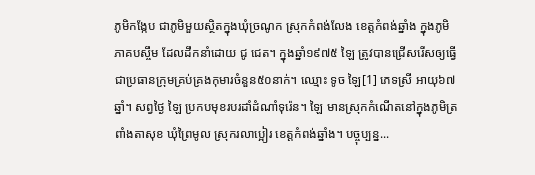ភូមិកង្កែប ជាភូមិមួយស្ថិតក្នុងឃុំច្រណូក ស្រុកកំពង់លែង ខេត្តកំពង់ឆ្នាំង ក្នុងភូមិភាគបស្ចឹម ដែលដឹកនាំដោយ ជូ ជេត។ ក្នុងឆ្នាំ១៩៧៥ ឡៃ ត្រូវបានជ្រើសរើសឲ្យធ្វើជាប្រធានក្រុមគ្រប់គ្រងកុមារចំនួន៥០នាក់។ ឈ្មោះ ទូច ឡៃ[1] ភេទស្រី អាយុ៦៧ឆ្នាំ។ សព្វថ្ងៃ ឡៃ ប្រកបមុខរបរដាំដំណាំទុរ៉េន។ ឡៃ មានស្រុកកំណើតនៅក្នុងភូមិត្រពាំងតាសុខ ឃុំព្រៃមូល ស្រុករលាប្អៀរ ខេត្តកំពង់ឆ្នាំង។ បច្ចុប្បន្ន...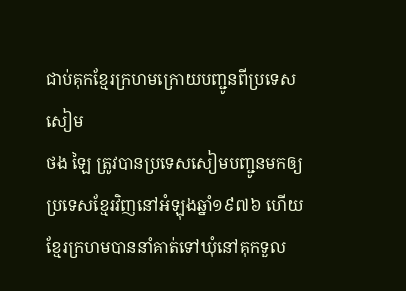ជាប់គុកខ្មែរក្រហមក្រោយបញ្ជូនពីប្រទេសសៀម
ថង ឡៃ ត្រូវបានប្រទេសសៀមបញ្ជូនមកឲ្យប្រទេសខ្មែរវិញនៅអំឡុងឆ្នាំ១៩៧៦ ហើយខ្មែរក្រហមបាននាំគាត់ទៅឃុំនៅគុកទួល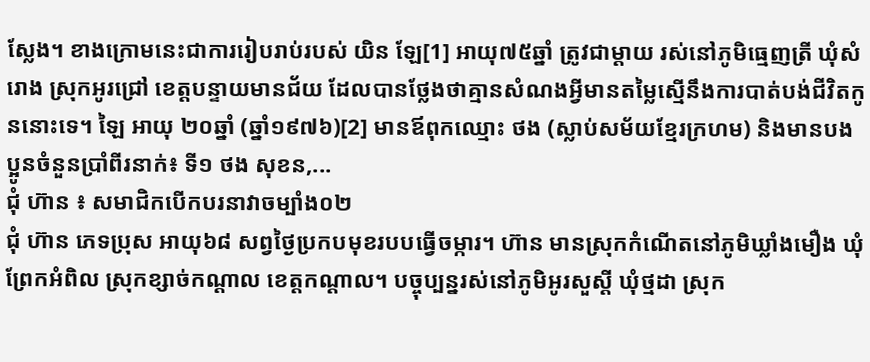ស្លែង។ ខាងក្រោមនេះជាការរៀបរាប់របស់ យិន ឡែ[1] អាយុ៧៥ឆ្នាំ ត្រូវជាម្តាយ រស់នៅភូមិធ្មេញត្រី ឃុំសំរោង ស្រុកអូរជ្រៅ ខេត្តបន្ទាយមានជ័យ ដែលបានថ្លែងថាគ្មានសំណងអ្វីមានតម្លៃស្មើនឹងការបាត់បង់ជីវិតកូននោះទេ។ ឡៃ អាយុ ២០ឆ្នាំ (ឆ្នាំ១៩៧៦)[2] មានឪពុកឈ្មោះ ថង (ស្លាប់សម័យខ្មែរក្រហម) និងមានបងប្អូនចំនួនប្រាំពីរនាក់៖ ទី១ ថង សុខន,...
ជុំ ហ៊ាន ៖ សមាជិកបើកបរនាវាចម្បាំង០២
ជុំ ហ៊ាន ភេទប្រុស អាយុ៦៨ សព្វថ្ងៃប្រកបមុខរបបធ្វើចម្ការ។ ហ៊ាន មានស្រុកកំណើតនៅភូមិឃ្លាំងមឿង ឃុំព្រែកអំពិល ស្រុកខ្សាច់កណ្ដាល ខេត្តកណ្ដាល។ បច្ចុប្បន្នរស់នៅភូមិអូរសួស្ដី ឃុំថ្មដា ស្រុក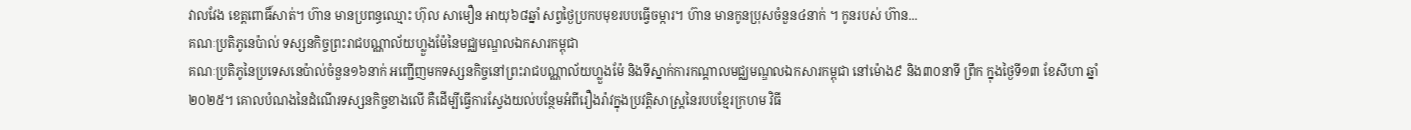វាលវែង ខេត្តពោធិ៍សាត់។ ហ៊ាន មានប្រពន្ធឈ្មោះ ហ៊ុល សាមឿន អាយុ៦៨ឆ្នាំ សព្វថ្ងៃប្រកបមុខរបបធ្វើចម្ការ។ ហ៊ាន មានកូនប្រុសចំនួន៤នាក់ ។ កូនរបស់ ហ៊ាន...
គណៈប្រតិភូនេប៉ាល់ ទស្សនកិច្ចព្រះរាជបណ្ណាល័យហ្លួងម៉ែនៃមជ្ឈមណ្ឌលឯកសារកម្ពុជា
គណៈប្រតិភូនៃប្រទេសនេប៉ាល់ចំនួន១៦នាក់ អញ្ជើញមកទស្សនកិច្ចនៅព្រះរាជបណ្ណាល័យហ្លួងម៉ែ និងទីស្នាក់ការកណ្ដាលមជ្ឈមណ្ឌលឯកសារកម្ពុជា នៅម៉ោង៩ និង៣០នាទី ព្រឹក ក្នុងថ្ងៃទី១៣ ខែសីហា ឆ្នាំ២០២៥។ គោលបំណងនៃដំណើរទស្សនកិច្ចខាងលើ គឺដើម្បីធ្វើការស្វែងយល់បន្ថែមអំពីរឿងរ៉ាវក្នុងប្រវត្តិសាស្រ្តនៃរបបខ្មែរក្រហម វិធី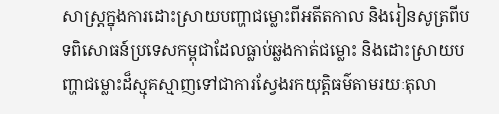សាស្រ្តក្នុងការដោះស្រាយបញ្ហាជម្លោះពីអតីតកាល និងរៀនសូត្រពីបទពិសោធន៍ប្រទេសកម្ពុជាដែលធ្លាប់ឆ្លងកាត់ជម្លោះ និងដោះស្រាយបញ្ហាជម្លោះដ៏ស្មុគស្មាញទៅជាការស្វែងរកយុត្តិធម៌តាមរយៈតុលា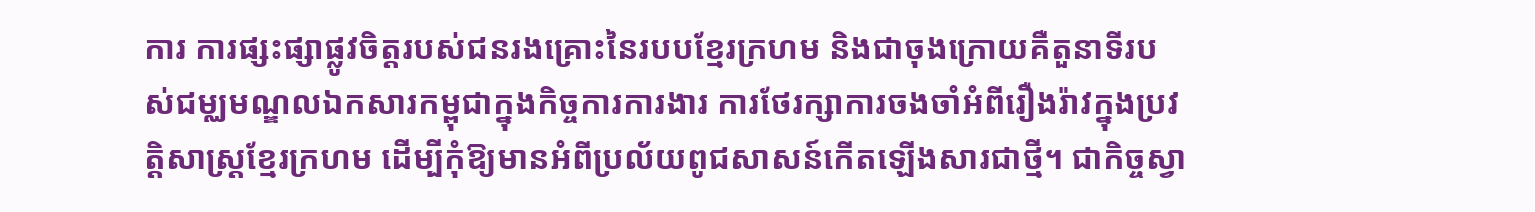ការ ការផ្សះផ្សាផ្លូវចិត្តរបស់ជនរងគ្រោះនៃរបបខ្មែរក្រហម និងជាចុងក្រោយគឺតួនាទីរបស់ជម្ឈមណ្ឌលឯកសារកម្ពុជាក្នុងកិច្ចការការងារ ការថែរក្សាការចងចាំអំពីរឿងរ៉ាវក្នុងប្រវត្តិសាស្រ្តខ្មែរក្រហម ដើម្បីកុំឱ្យមានអំពីប្រល័យពូជសាសន៍កើតឡើងសារជាថ្មី។ ជាកិច្ចស្វា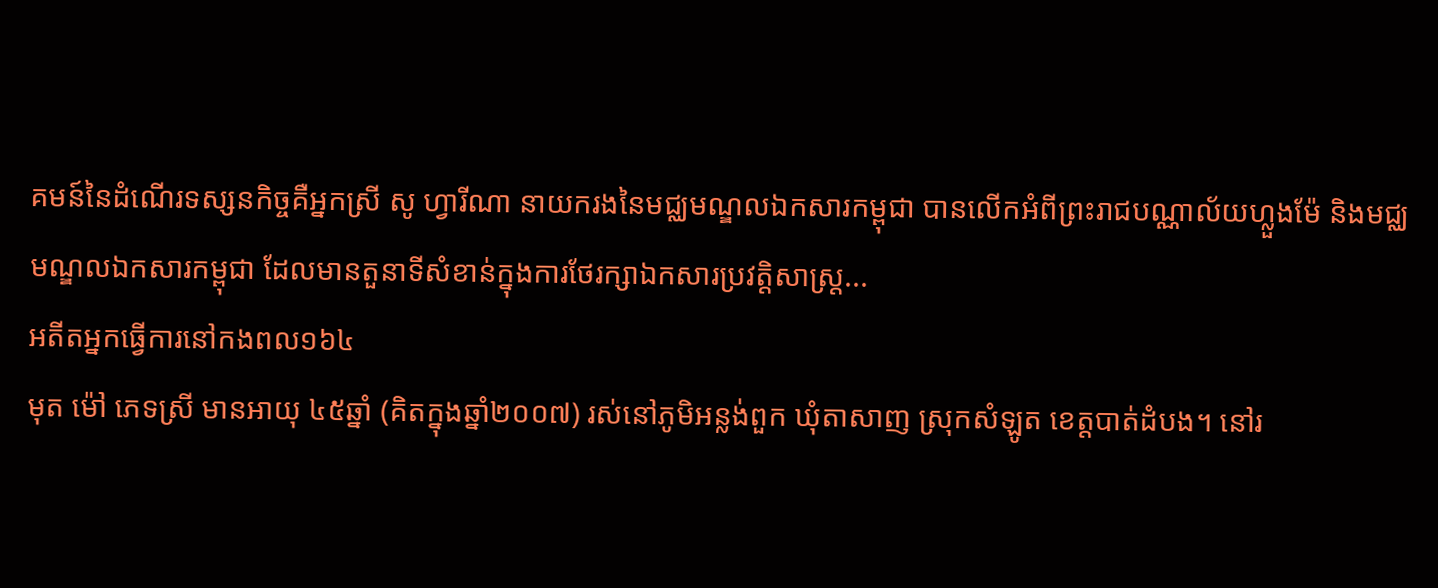គមន៍នៃដំណើរទស្សនកិច្ចគឺអ្នកស្រី សូ ហ្វារីណា នាយករងនៃមជ្ឈមណ្ឌលឯកសារកម្ពុជា បានលើកអំពីព្រះរាជបណ្ណាល័យហ្លួងម៉ែ និងមជ្ឈមណ្ឌលឯកសារកម្ពុជា ដែលមានតួនាទីសំខាន់ក្នុងការថែរក្សាឯកសារប្រវត្តិសាស្រ្ត...
អតីតអ្នកធ្វើការនៅកងពល១៦៤
មុត ម៉ៅ ភេទស្រី មានអាយុ ៤៥ឆ្នាំ (គិតក្នុងឆ្នាំ២០០៧) រស់នៅភូមិអន្លង់ពួក ឃុំតាសាញ ស្រុកសំឡូត ខេត្តបាត់ដំបង។ នៅរ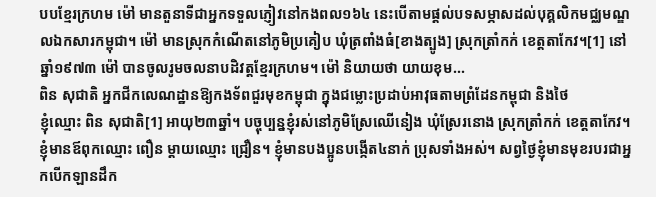បបខ្មែរក្រហម ម៉ៅ មានតួនាទីជាអ្នកទទួលភ្ញៀវនៅកងពល១៦៤ នេះបើតាមផ្តល់បទសម្ភាសដល់បុគ្គលិកមជ្ឈមណ្ឌលឯកសារកម្ពុជា។ ម៉ៅ មានស្រុកកំណើតនៅភូមិប្រគៀប ឃុំត្រពាំងធំ[ខាងត្បូង] ស្រុកត្រាំកក់ ខេត្តតាកែវ។[1] នៅឆ្នាំ១៩៧៣ ម៉ៅ បានចូលរូមចលនាបដិវត្តខ្មែរក្រហម។ ម៉ៅ និយាយថា យាយខុម...
ពិន សុជាតិ អ្នកជីកលេណដ្ឋានឱ្យកងទ័ពជួរមុខកម្ពុជា ក្នុងជម្លោះប្រដាប់អាវុធតាមព្រំដែនកម្ពុជា និងថៃ
ខ្ញុំឈ្មោះ ពិន សុជាតិ[1] អាយុ២៣ឆ្នាំ។ បច្ចុប្បន្នខ្ញុំរស់នៅភូមិស្រែឈើនៀង ឃុំស្រែរនោង ស្រុកត្រាំកក់ ខេត្តតាកែវ។ ខ្ញុំមានឪពុកឈ្មោះ ពឿន ម្ដាយឈ្មោះ ជ្រឿន។ ខ្ញុំមានបងប្អូនបង្កើត៤នាក់ ប្រុសទាំងអស់។ សព្វថ្ងៃខ្ញុំមានមុខរបរជាអ្នកបើកឡានដឹក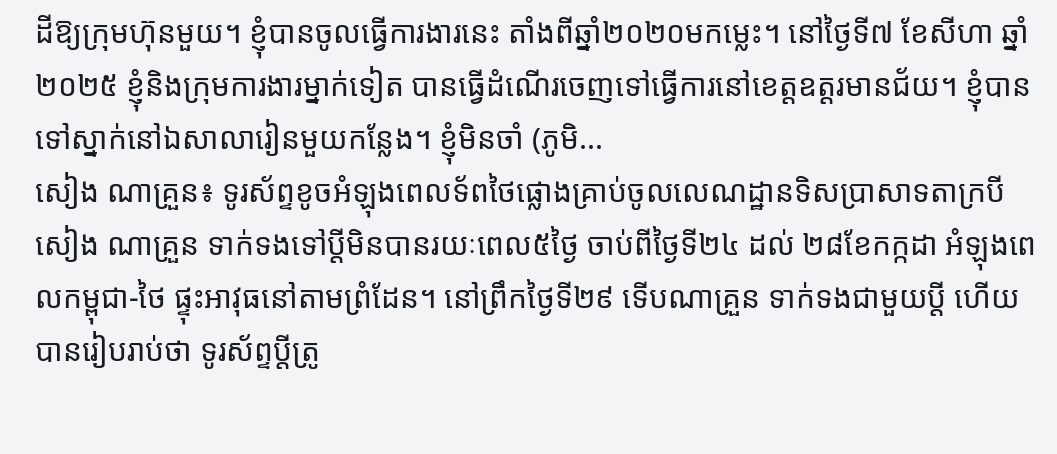ដីឱ្យក្រុមហ៊ុនមួយ។ ខ្ញុំបានចូលធ្វើការងារនេះ តាំងពីឆ្នាំ២០២០មកម្លេះ។ នៅថ្ងៃទី៧ ខែសីហា ឆ្នាំ២០២៥ ខ្ញុំនិងក្រុមការងារម្នាក់ទៀត បានធ្វើដំណើរចេញទៅធ្វើការនៅខេត្តឧត្ដរមានជ័យ។ ខ្ញុំបានទៅស្នាក់នៅឯសាលារៀនមួយកន្លែង។ ខ្ញុំមិនចាំ (ភូមិ...
សៀង ណាគ្រួន៖ ទូរស័ព្ទខូចអំឡុងពេលទ័ពថៃផ្លោងគ្រាប់ចូលលេណដ្ឋានទិសប្រាសាទតាក្របី
សៀង ណាគ្រួន ទាក់ទងទៅប្តីមិនបានរយៈពេល៥ថ្ងៃ ចាប់ពីថ្ងៃទី២៤ ដល់ ២៨ខែកក្កដា អំឡុងពេលកម្ពុជា-ថៃ ផ្ទុះអាវុធនៅតាមព្រំដែន។ នៅព្រឹកថ្ងៃទី២៩ ទើបណាគ្រួន ទាក់ទងជាមួយប្តី ហើយបានរៀបរាប់ថា ទូរស័ព្ទប្តីត្រូ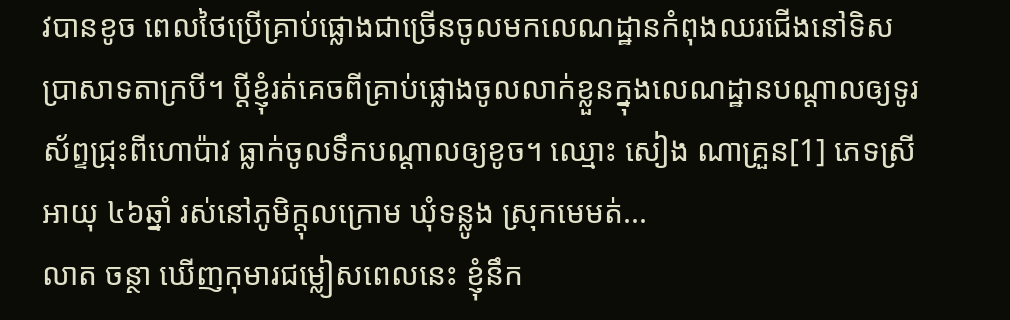វបានខូច ពេលថៃប្រើគ្រាប់ផ្លោងជាច្រើនចូលមកលេណដ្ឋានកំពុងឈរជើងនៅទិសប្រាសាទតាក្របី។ ប្តីខ្ញុំរត់គេចពីគ្រាប់ផ្លោងចូលលាក់ខ្លួនក្នុងលេណដ្ឋានបណ្តាលឲ្យទូរស័ព្ទជ្រុះពីហោប៉ាវ ធ្លាក់ចូលទឹកបណ្តាលឲ្យខូច។ ឈ្មោះ សៀង ណាគ្រួន[1] ភេទស្រី អាយុ ៤៦ឆ្នាំ រស់នៅភូមិក្តុលក្រោម ឃុំទន្លូង ស្រុកមេមត់...
លាត ចន្ថា ឃើញកុមារជម្លៀសពេលនេះ ខ្ញុំនឹក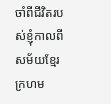ចាំពីជីវិតរបស់ខ្ញុំកាលពីសម័យខ្មែរក្រហម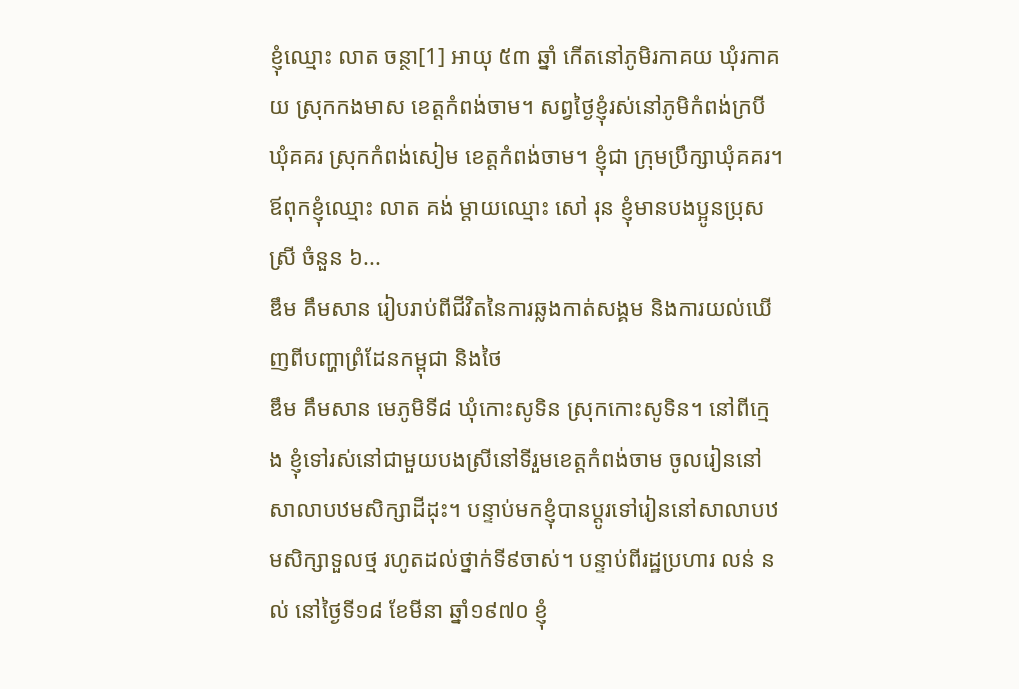ខ្ញុំឈ្មោះ លាត ចន្ថា[1] អាយុ ៥៣ ឆ្នាំ កើតនៅភូមិរកាគយ ឃុំរកាគយ ស្រុកកងមាស ខេត្តកំពង់ចាម។ សព្វថ្ងៃខ្ញុំរស់នៅភូមិកំពង់ក្របី ឃុំគគរ ស្រុកកំពង់សៀម ខេត្តកំពង់ចាម។ ខ្ញុំជា ក្រុមប្រឹក្សាឃុំគគរ។ ឪពុកខ្ញុំឈ្មោះ លាត គង់ ម្ដាយឈ្មោះ សៅ រុន ខ្ញុំមានបងប្អូនប្រុសស្រី ចំនួន ៦...
ឌឹម គឹមសាន រៀបរាប់ពីជីវិតនៃការឆ្លងកាត់សង្គម និងការយល់ឃើញពីបញ្ហាព្រំដែនកម្ពុជា និងថៃ
ឌឹម គឹមសាន មេភូមិទី៨ ឃុំកោះសូទិន ស្រុកកោះសូទិន។ នៅពីក្មេង ខ្ញុំទៅរស់នៅជាមួយបងស្រីនៅទីរួមខេត្តកំពង់ចាម ចូលរៀននៅសាលាបឋមសិក្សាដីដុះ។ បន្ទាប់មកខ្ញុំបានប្ដូរទៅរៀននៅសាលាបឋមសិក្សាទួលថ្ម រហូតដល់ថ្នាក់ទី៩ចាស់។ បន្ទាប់ពីរដ្ឋប្រហារ លន់ នល់ នៅថ្ងៃទី១៨ ខែមីនា ឆ្នាំ១៩៧០ ខ្ញុំ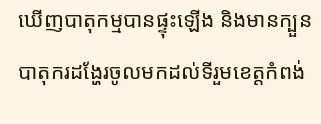ឃើញបាតុកម្មបានផ្ទុះឡើង និងមានក្បួនបាតុករដង្ហែរចូលមកដល់ទីរួមខេត្តកំពង់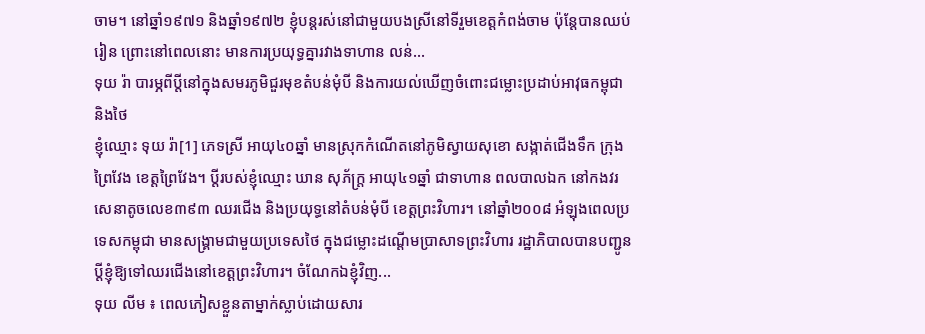ចាម។ នៅឆ្នាំ១៩៧១ និងឆ្នាំ១៩៧២ ខ្ញុំបន្តរស់នៅជាមួយបងស្រីនៅទីរួមខេត្តកំពង់ចាម ប៉ុន្តែបានឈប់រៀន ព្រោះនៅពេលនោះ មានការប្រយុទ្ធគ្នារវាងទាហាន លន់...
ទុយ រ៉ា បារម្ភពីប្តីនៅក្នុងសមរភូមិជួរមុខតំបន់មុំបី និងការយល់ឃើញចំពោះជម្លោះប្រដាប់អាវុធកម្ពុជា និងថៃ
ខ្ញុំឈ្មោះ ទុយ រ៉ា[1] ភេទស្រី អាយុ៤០ឆ្នាំ មានស្រុកកំណើតនៅភូមិស្វាយសុខោ សង្កាត់ជើងទឹក ក្រុងព្រៃវែង ខេត្តព្រៃវែង។ ប្តីរបស់ខ្ញុំឈ្មោះ ឃាន សុភ័ក្រ្ត អាយុ៤១ឆ្នាំ ជាទាហាន ពលបាលឯក នៅកងវរសេនាតូចលេខ៣៩៣ ឈរជើង និងប្រយុទ្ធនៅតំបន់មុំបី ខេត្តព្រះវិហារ។ នៅឆ្នាំ២០០៨ អំឡុងពេលប្រទេសកម្ពុជា មានសង្គ្រាមជាមួយប្រទេសថៃ ក្នុងជម្លោះដណ្តើមប្រាសាទព្រះវិហារ រដ្ឋាភិបាលបានបញ្ជូនប្តីខ្ញុំឱ្យទៅឈរជើងនៅខេត្តព្រះវិហារ។ ចំណែកឯខ្ញុំវិញ...
ទុយ លីម ៖ ពេលភៀសខ្លួនតាម្នាក់ស្លាប់ដោយសារ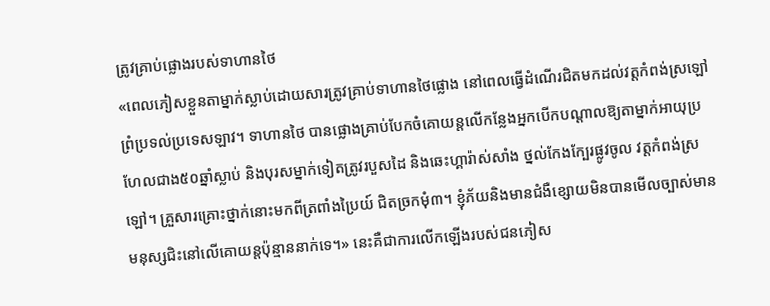ត្រូវគ្រាប់ផ្លោងរបស់ទាហានថៃ
«ពេលភៀសខ្លួនតាម្នាក់ស្លាប់ដោយសារត្រូវគ្រាប់ទាហានថៃផ្លោង នៅពេលធ្វើដំណើរជិតមកដល់វត្តកំពង់ស្រឡៅ ព្រំប្រទល់ប្រទេសឡាវ។ ទាហានថៃ បានផ្លោងគ្រាប់បែកចំគោយន្តលើកន្លែងអ្នកបើកបណ្ដាលឱ្យតាម្នាក់អាយុប្រហែលជាង៥០ឆ្នាំស្លាប់ និងបុរសម្នាក់ទៀតត្រូវរបួសដៃ និងឆេះហ្គារ៉ាស់សាំង ថ្នល់កែងក្បែរផ្លូវចូល វត្តកំពង់ស្រឡៅ។ គ្រួសារគ្រោះថ្នាក់នោះមកពីត្រពាំងប្រៃយ៍ ជិតច្រកមុំ៣។ ខ្ញុំភ័យនិងមានជំងឺខ្សោយមិនបានមើលច្បាស់មានមនុស្សជិះនៅលើគោយន្តប៉ុន្មាននាក់ទេ។» នេះគឺជាការលើកឡើងរបស់ជនភៀស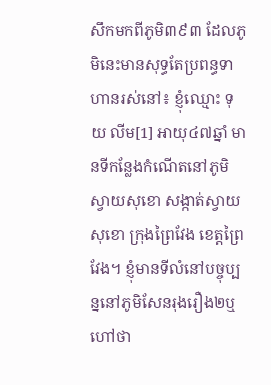សឹកមកពីភូមិ៣៩៣ ដែលភូមិនេះមានសុទ្ធតែប្រពន្ធទាហានរស់នៅ៖ ខ្ញុំឈ្មោះ ទុយ លីម[1] អាយុ៤៧ឆ្នាំ មានទីកន្លែងកំណើតនៅភូមិស្វាយសុខោ សង្កាត់ស្វាយសុខោ ក្រុងព្រៃវែង ខេត្តព្រៃវែង។ ខ្ញុំមានទីលំនៅបច្ចុប្បន្ននៅភូមិសែនរុងរឿង២ឬហៅថា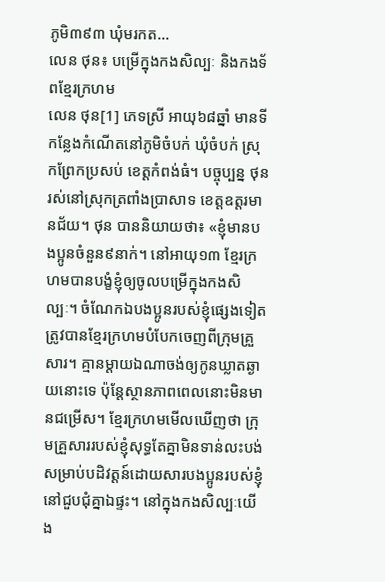ភូមិ៣៩៣ ឃុំមរកត...
លេន ថុន៖ បម្រើក្នុងកងសិល្បៈ និងកងទ័ពខ្មែរក្រហម
លេន ថុន[1] ភេទស្រី អាយុ៦៨ឆ្នាំ មានទីកន្លែងកំណើតនៅភូមិចំបក់ ឃុំចំបក់ ស្រុកព្រែកប្រសប់ ខេត្តកំពង់ធំ។ បច្ចុប្បន្ន ថុន រស់នៅស្រុកត្រពាំងប្រាសាទ ខេត្តឧត្តរមានជ័យ។ ថុន បាននិយាយថា៖ «ខ្ញុំមានបងប្អូនចំនួន៩នាក់។ នៅអាយុ១៣ ខ្មែរក្រហមបានបង្ខំខ្ញុំឲ្យចូលបម្រើក្នុងកងសិល្បៈ។ ចំណែកឯបងប្អូនរបស់ខ្ញុំផ្សេងទៀតត្រូវបានខ្មែរក្រហមបំបែកចេញពីក្រុមគ្រួសារ។ គ្មានម្ដាយឯណាចង់ឲ្យកូនឃ្លាតឆ្ងាយនោះទេ ប៉ុន្ដែស្ថានភាពពេលនោះមិនមានជម្រើស។ ខ្មែរក្រហមមើលឃើញថា ក្រុមគ្រួសាររបស់ខ្ញុំសុទ្ធតែគ្នាមិនទាន់លះបង់សម្រាប់បដិវត្ដន៍ដោយសារបងប្អូនរបស់ខ្ញុំនៅជួបជុំគ្នាឯផ្ទះ។ នៅក្នុងកងសិល្បៈយើង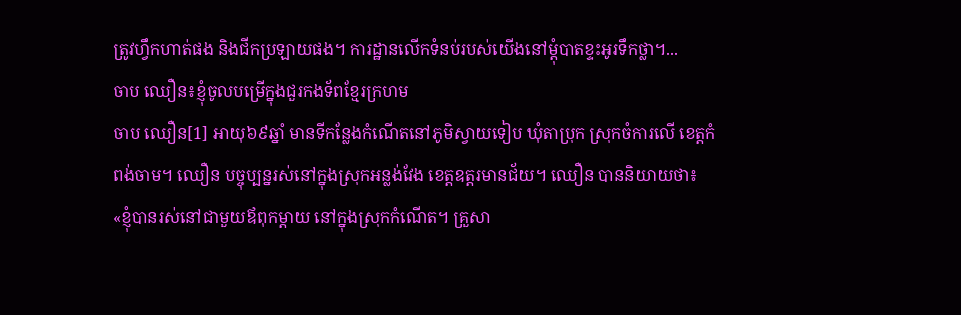ត្រូវហ្វឹកហាត់ផង និងជីកប្រឡាយផង។ ការដ្ឋានលើកទំនប់របស់យើងនៅម្ដុំបាតខ្ទះអូរទឹកថ្លា។...
ចាប ឈឿន៖ខ្ញុំចូលបម្រើក្នុងជួរកងទ័ពខ្មែរក្រហម
ចាប ឈឿន[1] អាយុ៦៩ឆ្នាំ មានទីកន្លែងកំណើតនៅភូមិស្វាយទៀប ឃុំតាប្រុក ស្រុកចំការលើ ខេត្តកំពង់ចាម។ ឈឿន បច្ចុប្បន្នរស់នៅក្នុងស្រុកអន្លង់វែង ខេត្តឧត្តរមានជ័យ។ ឈឿន បាននិយាយថា៖ «ខ្ញុំបានរស់នៅជាមួយឪពុកម្ដាយ នៅក្នុងស្រុកកំណើត។ គ្រួសា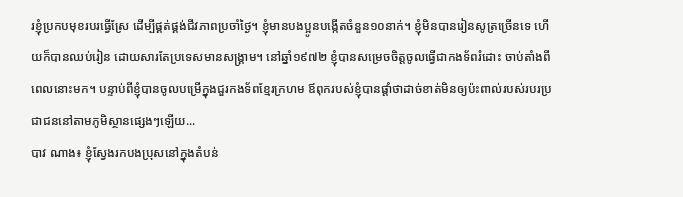រខ្ញុំប្រកបមុខរបរធ្វើស្រែ ដើម្បីផ្គត់ផ្គង់ជីវភាពប្រចាំថ្ងៃ។ ខ្ញុំមានបងប្អូនបង្កើតចំនួន១០នាក់។ ខ្ញុំមិនបានរៀនសូត្រច្រើនទេ ហើយក៏បានឈប់រៀន ដោយសារតែប្រទេសមានសង្គ្រាម។ នៅឆ្នាំ១៩៧២ ខ្ញុំបានសម្រេចចិត្តចូលធ្វើជាកងទ័ពរំដោះ ចាប់តាំងពីពេលនោះមក។ បន្ទាប់ពីខ្ញុំបានចូលបម្រើក្នុងជួរកងទ័ពខ្មែរក្រហម ឪពុករបស់ខ្ញុំបានផ្ដាំថាដាច់ខាត់មិនឲ្យប៉ះពាល់របស់របរប្រជាជននៅតាមភូមិស្ថានផ្សេងៗឡើយ...
បាវ ណាង៖ ខ្ញុំស្វែងរកបងប្រុសនៅក្នុងតំបន់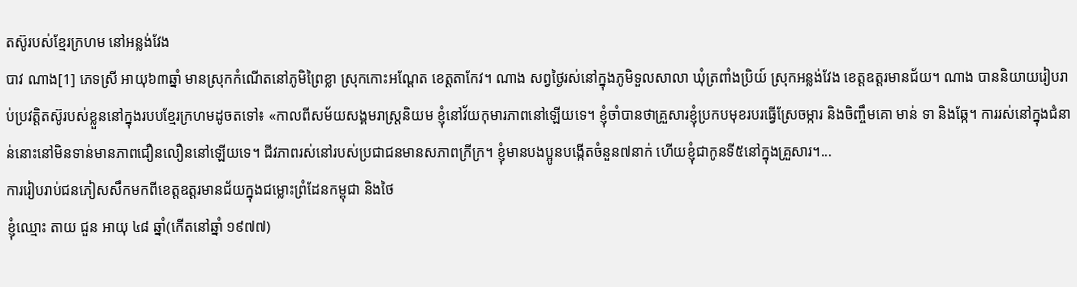តស៊ូរបស់ខ្មែរក្រហម នៅអន្លង់វែង
បាវ ណាង[1] ភេទស្រី អាយុ៦៣ឆ្នាំ មានស្រុកកំណើតនៅភូមិព្រៃខ្លា ស្រុកកោះអណ្ដែត ខេត្តតាកែវ។ ណាង សព្វថ្ងៃរស់នៅក្នុងភូមិទួលសាលា ឃុំត្រពាំងប្រិយ៍ ស្រុកអន្លង់វែង ខេត្តឧត្តរមានជ័យ។ ណាង បាននិយាយរៀបរាប់ប្រវត្តិតស៊ូរបស់ខ្លួននៅក្នុងរបបខ្មែរក្រហមដូចតទៅ៖ «កាលពីសម័យសង្គមរាស្រ្តនិយម ខ្ញុំនៅវ័យកុមារភាពនៅឡើយទេ។ ខ្ញុំចាំបានថាគ្រួសារខ្ញុំប្រកបមុខរបរធ្វើស្រែចម្ការ និងចិញ្ចឹមគោ មាន់ ទា និងឆ្កែ។ ការរស់នៅក្នុងជំនាន់នោះនៅមិនទាន់មានភាពជឿនលឿននៅឡើយទេ។ ជីវភាពរស់នៅរបស់ប្រជាជនមានសភាពក្រីក្រ។ ខ្ញុំមានបងប្អូនបង្កើតចំនួន៧នាក់ ហើយខ្ញុំជាកូនទី៥នៅក្នុងគ្រួសារ។...
ការរៀបរាប់ជនភៀសសឹកមកពីខេត្តឧត្ដរមានជ័យក្នុងជម្លោះព្រំដែនកម្ពុជា និងថៃ
ខ្ញុំឈ្មោះ តាយ ជួន អាយុ ៤៨ ឆ្នាំ(កើតនៅឆ្នាំ ១៩៧៧)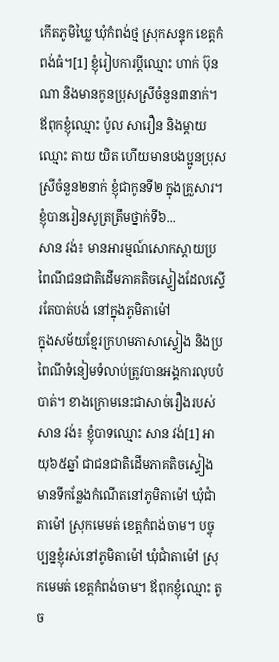កើតភូមិឃ្លៃ ឃុំកំពង់ថ្ម ស្រុកសន្ទុក ខេត្តកំពង់ធំ។[1] ខ្ញុំរៀបការប្ដីឈ្មោះ ហាក់ ប៊ុនណា និងមានកូនប្រុសស្រីចំនួន៣នាក់។ ឪពុកខ្ញុំឈ្មោះ ប៉ូល សារឿន និងម្ដាយឈ្មោះ តាយ យិត ហើយមានបងប្អូនប្រុសស្រីចំនួន២នាក់ ខ្ញុំជាកូនទី២ ក្នុងគ្រួសារ។ ខ្ញុំបានរៀនសូត្រត្រឹមថ្នាក់ទី៦...
សាន វង់៖ មានអារម្មណ៍សោកស្ដាយប្រពៃណីជនជាតិដើមភាគតិចស្ទៀងដែលស្ទើរតែបាត់បង់ នៅក្នុងភូមិតាម៉ៅ
ក្នុងសម័យខ្មែរក្រហមភាសាស្ទៀង និងប្រពៃណីទំនៀមទំលាប់ត្រូវបានអង្គការលុបបំបាត់។ ខាងក្រោមនេះជាសាច់រឿងរបស់ សាន វង់៖ ខ្ញុំបាទឈ្មោះ សាន វង់[1] អាយុ៦៥ឆ្នាំ ជាជនជាតិដើមភាគតិចស្ទៀង មានទីកន្លែងកំណើតនៅភូមិតាម៉ៅ ឃុំជាំតាម៉ៅ ស្រុកមេមត់ ខេត្តកំពង់ចាម។ បច្ចុប្បន្នខ្ញុំរស់នៅភូមិតាម៉ៅ ឃុំជាំតាម៉ៅ ស្រុកមេមត់ ខេត្តកំពង់ចាម។ ឪពុកខ្ញុំឈ្មោះ តូច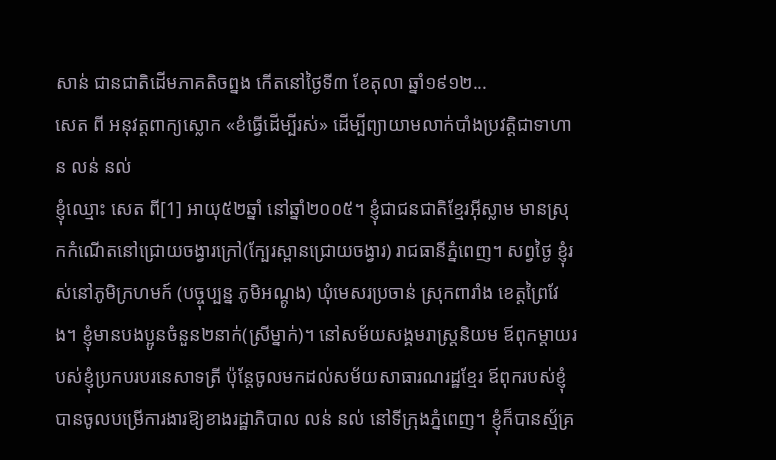សាន់ ជានជាតិដើមភាគតិចព្នង កើតនៅថ្ងៃទី៣ ខែតុលា ឆ្នាំ១៩១២...
សេត ពី អនុវត្តពាក្យស្លោក «ខំធ្វើដើម្បីរស់» ដើម្បីព្យាយាមលាក់បាំងប្រវត្តិជាទាហាន លន់ នល់
ខ្ញុំឈ្មោះ សេត ពី[1] អាយុ៥២ឆ្នាំ នៅឆ្នាំ២០០៥។ ខ្ញុំជាជនជាតិខ្មែរអ៊ីស្លាម មានស្រុកកំណើតនៅជ្រោយចង្វារក្រៅ(ក្បែរស្ពានជ្រោយចង្វារ) រាជធានីភ្នំពេញ។ សព្វថ្ងៃ ខ្ញុំរស់នៅភូមិក្រហមក៍ (បច្ចុប្បន្ន ភូមិអណ្តូង) ឃុំមេសរប្រចាន់ ស្រុកពារាំង ខេត្តព្រៃវែង។ ខ្ញុំមានបងប្អូនចំនួន២នាក់(ស្រីម្នាក់)។ នៅសម័យសង្គមរាស្ត្រនិយម ឪពុកម្តាយរបស់ខ្ញុំប្រកបរបរនេសាទត្រី ប៉ុន្តែចូលមកដល់សម័យសាធារណរដ្ឋខ្មែរ ឪពុករបស់ខ្ញុំបានចូលបម្រើការងារឱ្យខាងរដ្ឋាភិបាល លន់ នល់ នៅទីក្រុងភ្នំពេញ។ ខ្ញុំក៏បានស្ម័គ្រ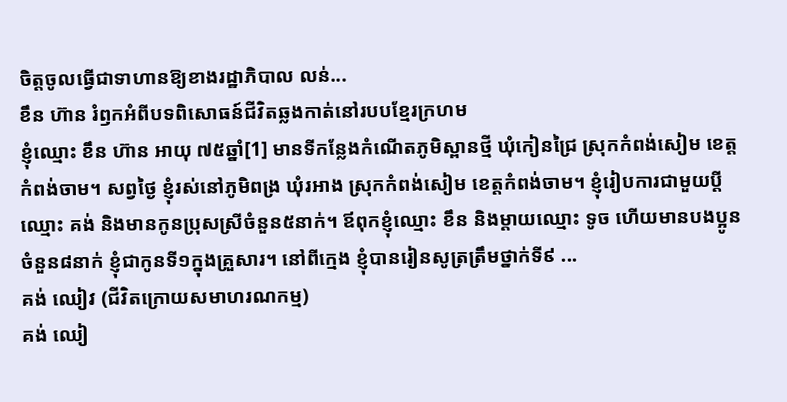ចិត្តចូលធ្វើជាទាហានឱ្យខាងរដ្ឋាភិបាល លន់...
ខឹន ហ៊ាន រំឭកអំពីបទពិសោធន៍ជីវិតឆ្លងកាត់នៅរបបខ្មែរក្រហម
ខ្ញុំឈ្មោះ ខឹន ហ៊ាន អាយុ ៧៥ឆ្នាំ[1] មានទីកន្លែងកំណើតភូមិស្ពានថ្មី ឃុំកៀនជ្រៃ ស្រុកកំពង់សៀម ខេត្តកំពង់ចាម។ សព្វថ្ងៃ ខ្ញុំរស់នៅភូមិពង្រ ឃុំរអាង ស្រុកកំពង់សៀម ខេត្តកំពង់ចាម។ ខ្ញុំរៀបការជាមួយប្ដីឈ្មោះ គង់ និងមានកូនប្រុសស្រីចំនួន៥នាក់។ ឪពុកខ្ញុំឈ្មោះ ខឹន និងម្ដាយឈ្មោះ ទូច ហើយមានបងប្អូនចំនួន៨នាក់ ខ្ញុំជាកូនទី១ក្នុងគ្រួសារ។ នៅពីក្មេង ខ្ញុំបានរៀនសូត្រត្រឹមថ្នាក់ទី៩ ...
គង់ ឈៀវ (ជីវិតក្រោយសមាហរណកម្ម)
គង់ ឈៀ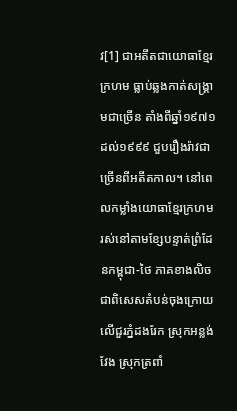វ[1] ជាអតីតជាយោធាខ្មែរក្រហម ធ្លាប់ឆ្លងកាត់សង្រ្គាមជាច្រើន តាំងពីឆ្នាំ១៩៧១ ដល់១៩៩៩ ជួបរឿងរ៉ាវជាច្រើនពីអតីតកាល។ នៅពេលកម្លាំងយោធាខ្មែរក្រហម រស់នៅតាមខ្សែបន្ទាត់ព្រំដែនកម្ពុជា-ថៃ ភាគខាងលិច ជាពិសេសតំបន់ចុងក្រោយលើជួរភ្នំដងរែក ស្រុកអន្លង់វែង ស្រុកត្រពាំ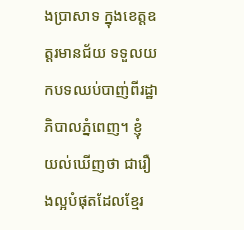ងប្រាសាទ ក្នុងខេត្តឧត្តរមានជ័យ ទទួលយកបទឈប់បាញ់ពីរដ្ឋាភិបាលភ្នំពេញ។ ខ្ញុំ យល់ឃើញថា ជារឿងល្អបំផុតដែលខ្មែរ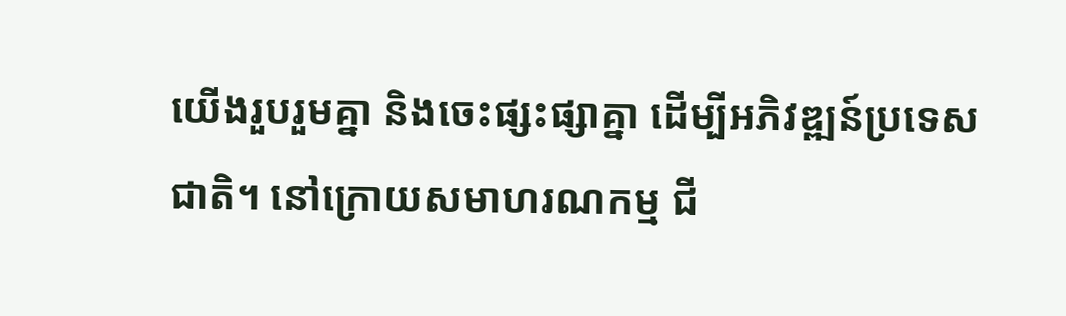យើងរួបរួមគ្នា និងចេះផ្សះផ្សាគ្នា ដើម្បីអភិវឌ្ឍន៍ប្រទេសជាតិ។ នៅក្រោយសមាហរណកម្ម ជី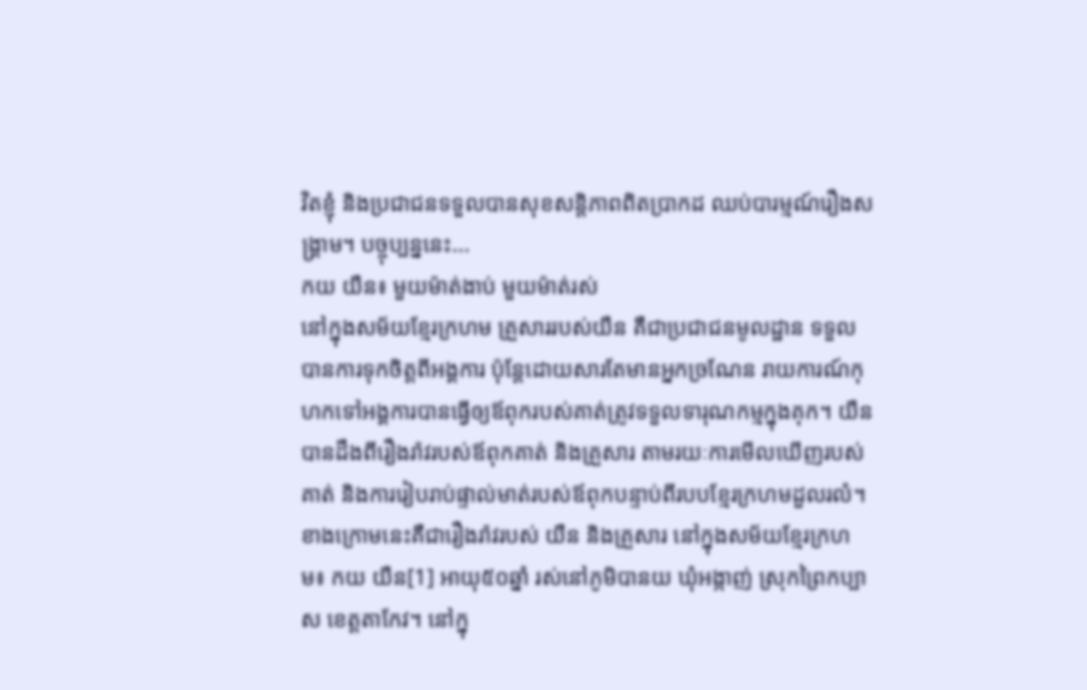វិតខ្ញុំ និងប្រជាជនទទួលបានសុខសន្តិភាពពិតប្រាកដ ឈប់បារម្មណ៍រឿងសង្រ្គាម។ បច្ចុប្បន្ននេះ...
កយ យឺន៖ មួយម៉ាត់ងាប់ មួយម៉ាត់រស់
នៅក្នុងសម័យខ្មែរក្រហម គ្រួសាររបស់យឺន គឺជាប្រជាជនមូលដ្ឋាន ទទួលបានការទុកចិត្តពីអង្គការ ប៉ុន្តែដោយសារតែមានអ្នកច្រណែន រាយការណ៍កុហកទៅអង្គការបានធ្វើឲ្យឪពុករបស់គាត់ត្រូវទទួលទារុណកម្មក្នុងគុក។ យឺន បានដឹងពីរឿងរ៉ាវរបស់ឪពុកគាត់ និងគ្រួសារ តាមរយៈការមើលឃើញរបស់គាត់ និងការរៀបរាប់ផ្ទាល់មាត់របស់ឪពុកបន្ទាប់ពីរបបខ្មែរក្រហមដួលរលំ។ ខាងក្រោមនេះគឺជារឿងរ៉ាវរបស់ យឺន និងគ្រួសារ នៅក្នុងសម័យខ្មែរក្រហម៖ កយ យឺន[1] អាយុ៥០ឆ្នាំ រស់នៅភូមិបានយ ឃុំអង្កាញ់ ស្រុកព្រៃកប្បាស ខេត្តតាកែវ។ នៅក្នុ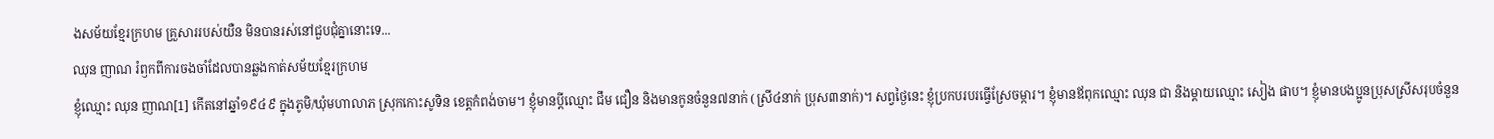ងសម័យខ្មែរក្រហម គ្រួសាររបស់យឺន មិនបានរស់នៅជួបជុំគ្នានោះទេ...
ឈុន ញាណ រំឭកពីការចងចាំដែលបានឆ្លងកាត់សម័យខ្មែរក្រហម
ខ្ញុំឈ្មោះ ឈុន ញាណ[1] កើតនៅឆ្នាំ១៩៤៩ ក្នុងភូមិ/ឃុំមហាលាភ ស្រុកកោះសូទិន ខេត្តកំពង់ចាម។ ខ្ញុំមានប្តីឈ្មោះ ជឹម ជឿន និងមានកូនចំនួន៧នាក់ (ស្រី៤នាក់ ប្រុស៣នាក់)។ សព្វថ្ងៃនេះ ខ្ញុំប្រកបរបរធ្វើស្រែចម្ការ។ ខ្ញុំមានឪពុកឈ្មោះ ឈុន ជា និងម្ដាយឈ្មោះ សៀង ផាប។ ខ្ញុំមានបងប្អូនប្រុសស្រីសរុបចំនួន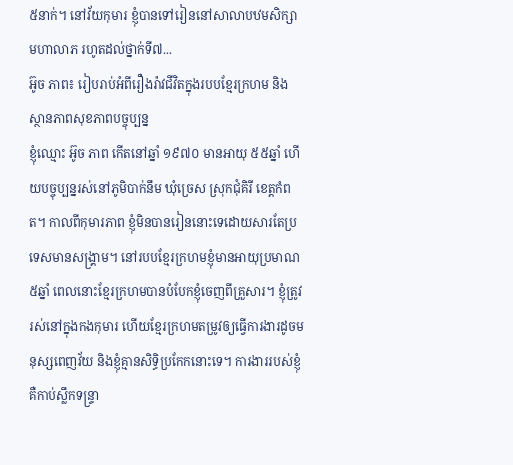៥នាក់។ នៅវ័យកុមារ ខ្ញុំបានទៅរៀននៅសាលាបឋមសិក្សាមហាលាភ រហូតដល់ថ្នាក់ទី៧...
អ៊ូច ភាព៖ រៀបរាប់អំពីរឿងរ៉ាវជីវិតក្នុងរបបខ្មែរក្រហម និងស្ថានភាពសុខភាពបច្ចុប្បន្ន
ខ្ញុំឈ្មោះ អ៊ូច ភាព កើតនៅឆ្នាំ ១៩៧០ មានអាយុ ៥៥ឆ្នាំ ហើយបច្ចុប្បន្នរស់នៅភូមិបាក់នឹម ឃុំច្រេស ស្រុកជុំគិរី ខេត្តកំពត។ កាលពីកុមារភាព ខ្ញុំមិនបានរៀននោះទេដោយសារតែប្រទេសមានសង្គ្រាម។ នៅរបបខ្មែរក្រហមខ្ញុំមានអាយុប្រមាណ៥ឆ្នាំ ពេលនោះខ្មែរក្រហមបានបំបែកខ្ញុំចេញពីគ្រួសារ។ ខ្ញុំត្រូវរស់នៅក្នុងកងកុមារ ហើយខ្មែរក្រហមតម្រូវឲ្យធ្វើការងារដូចមនុស្សពេញវ័យ និងខ្ញុំគ្មានសិទ្ធិប្រកែកនោះទេ។ ការងាររបស់ខ្ញុំ គឺកាប់ស្លឹកទន្ទ្រា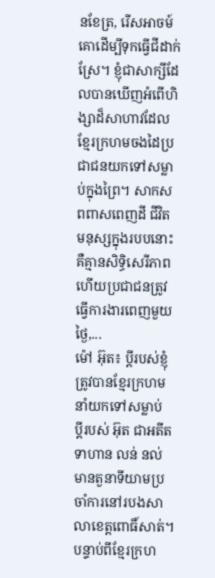នខែត្រ, រើសអាចម៍គោដើម្បីទុកធ្វើជីដាក់ស្រែ។ ខ្ញុំជាសាក្សីដែលបានឃើញអំពើហិង្សាដ៏សាហាវដែលខ្មែរក្រហមចងដៃប្រជាជនយកទៅសម្លាប់ក្នុងព្រៃ។ សាកសពពាសពេញដី ជីវិតមនុស្សក្នុងរបបនោះគឺគ្មានសិទ្ធិសេរីភាព ហើយប្រជាជនត្រូវធ្វើការងារពេញមួយថ្ងៃ,...
ម៉ៅ អ៊ុត៖ ប្ដីរបស់ខ្ញុំ ត្រូវបានខ្មែរក្រហមនាំយកទៅសម្លាប់
ប្ដីរបស់ អ៊ុត ជាអតីតទាហាន លន់ នល់ មានតួនាទីយាមប្រចាំការនៅរបងសាលាខេត្តពោធិ៍សាត់។ បន្ទាប់ពីខ្មែរក្រហ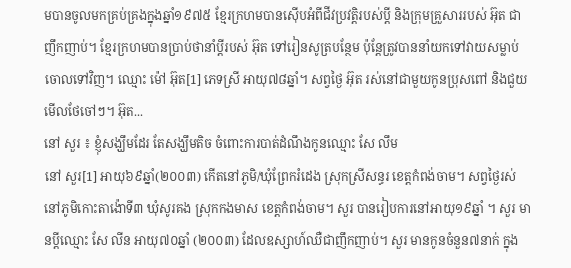មបានចូលមកគ្រប់គ្រងក្នុងឆ្នាំ១៩៧៥ ខ្មែរក្រហមបានស៊ើបអំពីជីវប្រវត្តិរបស់ប្ដី និងក្រុមគ្រួសាររបស់ អ៊ុត ជាញឹកញាប់។ ខ្មែរក្រហមបានប្រាប់ថានាំប្ដីរបស់ អ៊ុត ទៅរៀនសូត្របន្ថែម ប៉ុន្តែត្រូវបាននាំយកទៅវាយសម្លាប់ចោលទៅវិញ។ ឈ្មោះ ម៉ៅ អ៊ុត[1] ភេទស្រី អាយុ៧៨ឆ្នាំ។ សព្វថ្ងៃ អ៊ុត រស់នៅជាមួយកូនប្រុសពៅ និងជួយមើលថែចៅៗ។ អ៊ុត...
នៅ សួរ ៖ ខ្ញុំសង្ឃឹមដែរ តែសង្ឃឹមតិច ចំពោះការបាត់ដំណឹងកូនឈ្មោះ សែ លឹម
នៅ សួរ[1] អាយុ៦៩ឆ្នាំ(២០០៣) កើតនៅភូមិ/ឃុំព្រែករំដេង ស្រុកស្រីសន្ធរ ខេត្តកំពង់ចាម។ សព្វថ្ងៃរស់នៅភូមិកោះតាង៉ោទី៣ ឃុំសូរគង ស្រុកកងមាស ខេត្តកំពង់ចាម។ សួរ បានរៀបការនៅអាយុ១៩ឆ្នាំ ។ សួរ មានប្ដីឈ្មោះ សែ លីន អាយុ៧០ឆ្នាំ (២០០៣) ដែលឧស្សាហ៍ឈឺជាញឹកញាប់។ សួរ មានកូនចំនួន៧នាក់ ក្នុង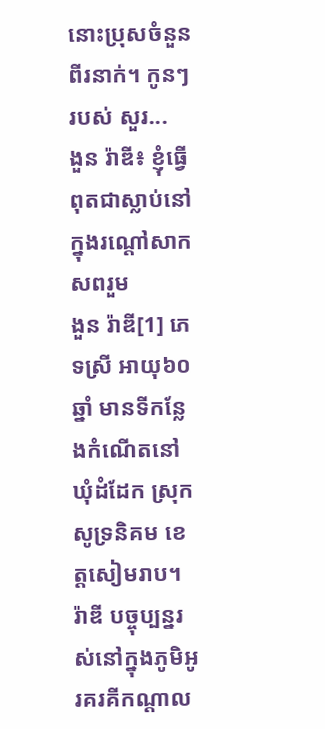នោះប្រុសចំនួនពីរនាក់។ កូនៗរបស់ សួរ...
ងួន រ៉ាឌី៖ ខ្ញុំធ្វើពុតជាស្លាប់នៅក្នុងរណ្តៅសាកសពរួម
ងួន រ៉ាឌី[1] ភេទស្រី អាយុ៦០ឆ្នាំ មានទីកន្លែងកំណើតនៅឃុំដំដែក ស្រុកសូទ្រនិគម ខេត្តសៀមរាប។ រ៉ាឌី បច្ចុប្បន្នរស់នៅក្នុងភូមិអូរគរគីកណ្ដាល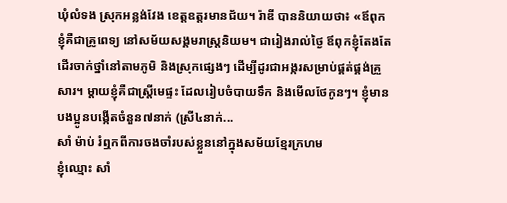ឃុំលំទង ស្រុកអន្លង់វែង ខេត្តឧត្តរមានជ័យ។ រ៉ាឌី បាននិយាយថា៖ «ឪពុកខ្ញុំគឺជាគ្រូពេទ្យ នៅសម័យសង្គមរាស្រ្តនិយម។ ជារៀងរាល់ថ្ងៃ ឪពុកខ្ញុំតែងតែដើរចាក់ថ្នាំនៅតាមភូមិ និងស្រុកផ្សេងៗ ដើម្បីដូរជាអង្ករសម្រាប់ផ្គត់ផ្គង់គ្រួសារ។ ម្ដាយខ្ញុំគឺជាស្រ្តីមេផ្ទះ ដែលរៀបចំបាយទឹក និងមើលថែកូនៗ។ ខ្ញុំមានបងប្អូនបង្កើតចំនួន៧នាក់ (ស្រី៤នាក់...
សាំ ម៉ាប់ រំឮកពីការចងចាំរបស់ខ្លួននៅក្នុងសម័យខ្មែរក្រហម
ខ្ញុំឈ្មោះ សាំ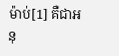ម៉ាប់[1] គឺជាអនុ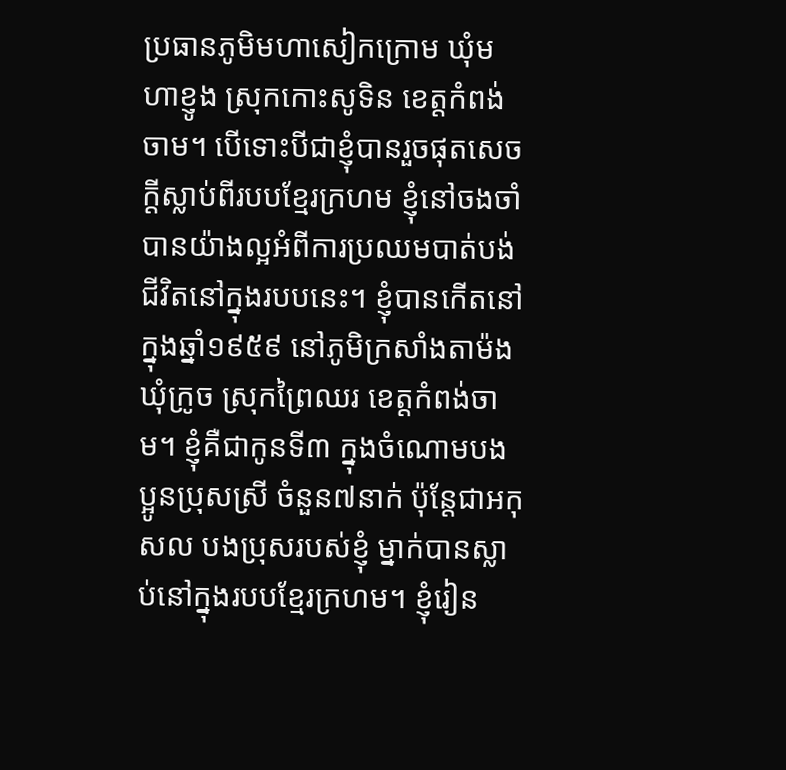ប្រធានភូមិមហាសៀកក្រោម ឃុំមហាខ្ញូង ស្រុកកោះសូទិន ខេត្តកំពង់ចាម។ បើទោះបីជាខ្ញុំបានរួចផុតសេចក្ដីស្លាប់ពីរបបខ្មែរក្រហម ខ្ញុំនៅចងចាំបានយ៉ាងល្អអំពីការប្រឈមបាត់បង់ជីវិតនៅក្នុងរបបនេះ។ ខ្ញុំបានកើតនៅក្នុងឆ្នាំ១៩៥៩ នៅភូមិក្រសាំងតាម៉ង ឃុំក្រូច ស្រុកព្រៃឈរ ខេត្តកំពង់ចាម។ ខ្ញុំគឺជាកូនទី៣ ក្នុងចំណោមបងប្អូនប្រុសស្រី ចំនួន៧នាក់ ប៉ុន្តែជាអកុសល បងប្រុសរបស់ខ្ញុំ ម្នាក់បានស្លាប់នៅក្នុងរបបខ្មែរក្រហម។ ខ្ញុំរៀន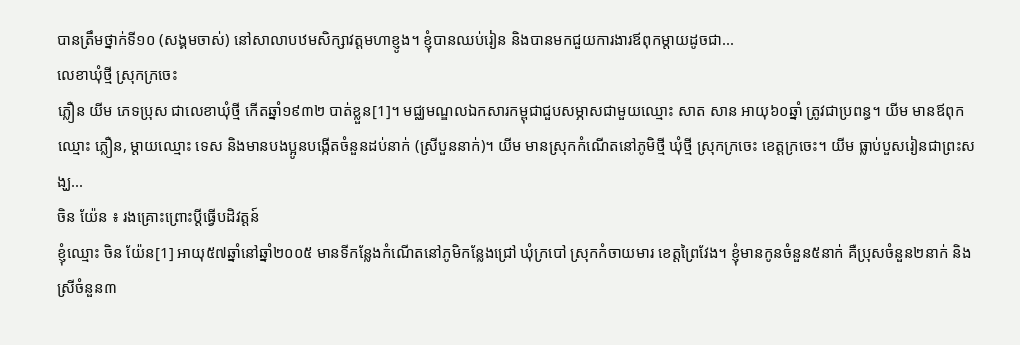បានត្រឹមថ្នាក់ទី១០ (សង្គមចាស់) នៅសាលាបឋមសិក្សាវត្តមហាខ្ញូង។ ខ្ញុំបានឈប់រៀន និងបានមកជួយការងារឪពុកម្ដាយដូចជា...
លេខាឃុំថ្មី ស្រុកក្រចេះ
ភ្លឿន យីម ភេទប្រុស ជាលេខាឃុំថ្មី កើតឆ្នាំ១៩៣២ បាត់ខ្លួន[1]។ មជ្ឈមណ្ឌលឯកសារកម្ពុជាជួបសម្ភាសជាមួយឈ្មោះ សាត សាន អាយុ៦០ឆ្នាំ ត្រូវជាប្រពន្ធ។ យីម មានឪពុកឈ្មោះ ភ្លឿន, ម្ដាយឈ្មោះ ទេស និងមានបងប្អូនបង្កើតចំនួនដប់នាក់ (ស្រីបួននាក់)។ យីម មានស្រុកកំណើតនៅភូមិថ្មី ឃុំថ្មី ស្រុកក្រចេះ ខេត្ដក្រចេះ។ យីម ធ្លាប់បួសរៀនជាព្រះសង្ឃ...
ចិន យ៉ែន ៖ រងគ្រោះព្រោះប្ដីធ្វើបដិវត្តន៍
ខ្ញុំឈ្មោះ ចិន យ៉ែន[1] អាយុ៥៧ឆ្នាំនៅឆ្នាំ២០០៥ មានទីកន្លែងកំណើតនៅភូមិកន្លែងជ្រៅ ឃុំក្របៅ ស្រុកកំចាយមារ ខេត្តព្រៃវែង។ ខ្ញុំមានកូនចំនួន៥នាក់ គឺប្រុសចំនួន២នាក់ និងស្រីចំនួន៣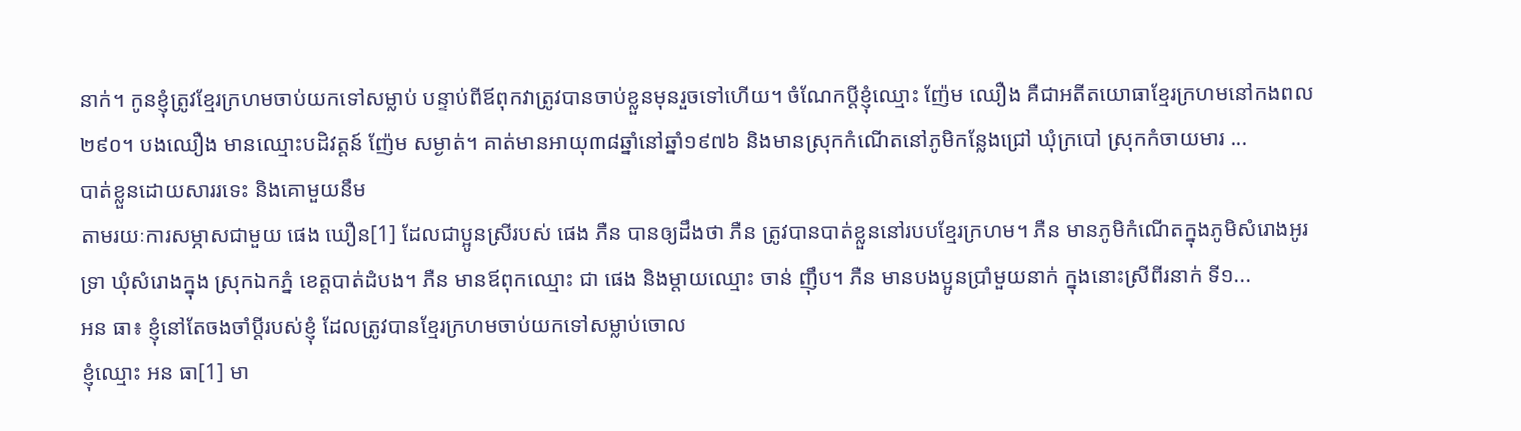នាក់។ កូនខ្ញុំត្រូវខ្មែរក្រហមចាប់យកទៅសម្លាប់ បន្ទាប់ពីឪពុកវាត្រូវបានចាប់ខ្លួនមុនរួចទៅហើយ។ ចំណែកប្ដីខ្ញុំឈ្មោះ ញ៉ែម ឈឿង គឺជាអតីតយោធាខ្មែរក្រហមនៅកងពល២៩០។ បងឈឿង មានឈ្មោះបដិវត្តន៍ ញ៉ែម សម្ងាត់។ គាត់មានអាយុ៣៨ឆ្នាំនៅឆ្នាំ១៩៧៦ និងមានស្រុកកំណើតនៅភូមិកន្លែងជ្រៅ ឃុំក្របៅ ស្រុកកំចាយមារ ...
បាត់ខ្លួនដោយសាររទេះ និងគោមួយនឹម
តាមរយៈការសម្ភាសជាមួយ ផេង ឃឿន[1] ដែលជាប្អូនស្រីរបស់ ផេង ភឺន បានឲ្យដឹងថា ភឺន ត្រូវបានបាត់ខ្លួននៅរបបខ្មែរក្រហម។ ភឺន មានភូមិកំណើតក្នុងភូមិសំរោងអូរទ្រា ឃុំសំរោងក្នុង ស្រុកឯកភ្នំ ខេត្តបាត់ដំបង។ ភឺន មានឪពុកឈ្មោះ ជា ផេង និងម្ដាយឈ្មោះ ចាន់ ញ៉ឹប។ ភឺន មានបងប្អូនប្រាំមួយនាក់ ក្នុងនោះស្រីពីរនាក់ ទី១...
អន ធា៖ ខ្ញុំនៅតែចងចាំប្ដីរបស់ខ្ញុំ ដែលត្រូវបានខ្មែរក្រហមចាប់យកទៅសម្លាប់ចោល
ខ្ញុំឈ្មោះ អន ធា[1] មា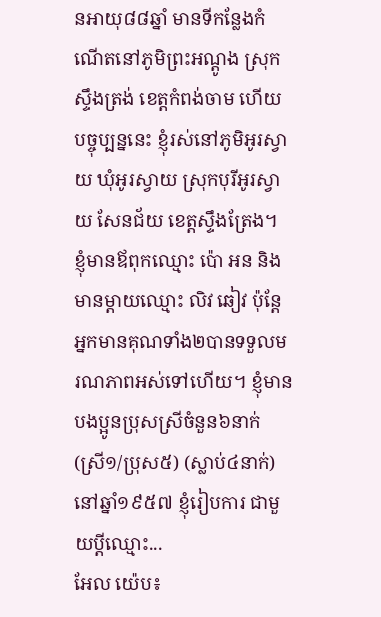នអាយុ៨៨ឆ្នាំ មានទីកន្លែងកំណើតនៅភូមិព្រះអណ្ដូង ស្រុកស្ទឹងត្រង់ ខេត្តកំពង់ចាម ហើយបច្ចុប្បន្ននេះ ខ្ញុំរស់នៅភូមិអូរស្វាយ ឃុំអូរស្វាយ ស្រុកបុរីអូរស្វាយ សែនជ័យ ខេត្តស្ទឹងត្រែង។ ខ្ញុំមានឪពុកឈ្មោះ ប៉ោ អន និងមានម្ដាយឈ្មោះ លិវ ឆៀវ ប៉ុន្តែអ្នកមានគុណទាំង២បានទទួលមរណភាពអស់ទៅហើយ។ ខ្ញុំមានបងប្អូនប្រុសស្រីចំនួន៦នាក់ (ស្រី១/ប្រុស៥) (ស្លាប់៤នាក់)នៅឆ្នាំ១៩៥៧ ខ្ញុំរៀបការ ជាមួយប្ដីឈ្មោះ...
អែល យ៉េប៖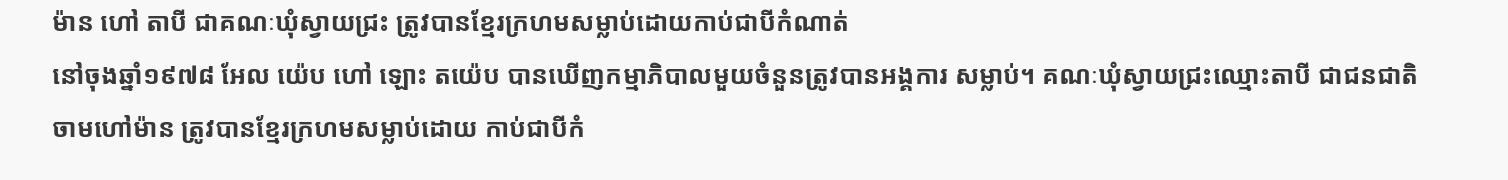ម៉ាន ហៅ តាបី ជាគណៈឃុំស្វាយជ្រះ ត្រូវបានខ្មែរក្រហមសម្លាប់ដោយកាប់ជាបីកំណាត់
នៅចុងឆ្នាំ១៩៧៨ អែល យ៉េប ហៅ ឡោះ តយ៉េប បានឃើញកម្មាភិបាលមួយចំនួនត្រូវបានអង្គការ សម្លាប់។ គណៈឃុំស្វាយជ្រះឈ្មោះតាបី ជាជនជាតិចាមហៅម៉ាន ត្រូវបានខ្មែរក្រហមសម្លាប់ដោយ កាប់ជាបីកំ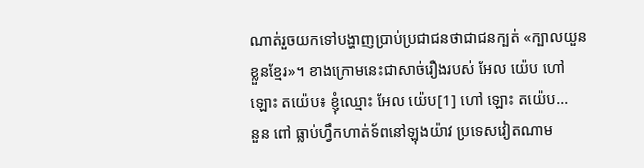ណាត់រួចយកទៅបង្ហាញប្រាប់ប្រជាជនថាជាជនក្បត់ «ក្បាលយួនខ្លួនខ្មែរ»។ ខាងក្រោមនេះជាសាច់រឿងរបស់ អែល យ៉េប ហៅ ឡោះ តយ៉េប៖ ខ្ញុំឈ្មោះ អែល យ៉េប[1] ហៅ ឡោះ តយ៉េប...
នួន ពៅ ធ្លាប់ហ្វឹកហាត់ទ័ពនៅឡុងយ៉ាវ ប្រទេសវៀតណាម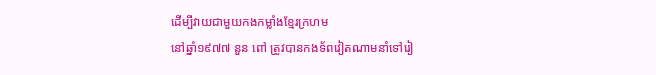ដើម្បីវាយជាមួយកងកម្លាំងខ្មែរក្រហម
នៅឆ្នាំ១៩៧៧ នួន ពៅ ត្រូវបានកងទ័ពវៀតណាមនាំទៅរៀ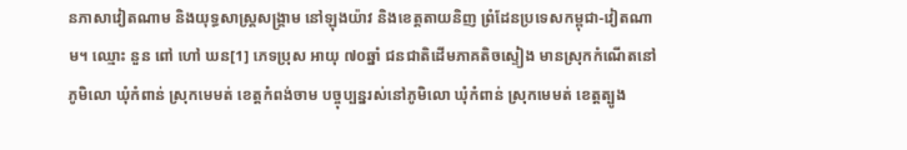នភាសាវៀតណាម និងយុទ្ធសាស្ត្រសង្គ្រាម នៅឡុងយ៉ាវ និងខេត្តតាយនិញ ព្រំដែនប្រទេសកម្ពុជា-វៀតណាម។ ឈ្មោះ នួន ពៅ ហៅ ឃន[1] ភេទប្រុស អាយុ ៧០ឆ្នាំ ជនជាតិដើមភាគតិចស្ទៀង មានស្រុកកំណើតនៅភូមិលោ ឃុំកំពាន់ ស្រុកមេមត់ ខេត្តកំពង់ចាម បច្ចុប្បន្នរស់នៅភូមិលោ ឃុំកំពាន់ ស្រុកមេមត់ ខេត្តត្បូង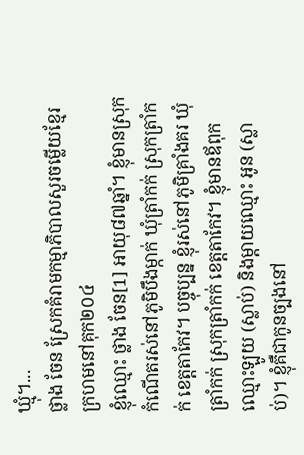ឃ្មុំ។...
ថ្លាង ចែន ស្រែកគំរាមកម្មាភិបាលសួរចម្លើយខ្មែរក្រហមនៅគុក២០៤
ខ្ញុំឈ្មោះ ថ្លាង ចែន[1] អាយុ៨៧ឆ្នាំ។ ខ្ញុំមានស្រុកកំណើតរស់នៅភូមិបឹងម្កាក់ ឃុំត្រាំកក់ ស្រុកត្រាំកក់ ខេត្តតាកែវ។ បច្ចុប្បន្ន ខ្ញុំរស់នៅភូមិគ្រាំងគរ ឃុំត្រាំកក់ ស្រុកត្រាំកក់ ខេត្តតាកែវ។ ខ្ញុំមានឪពុកឈ្មោះឡូយ (ស្លាប់) និងម្ដាយឈ្មោះ អូន (ស្លាប់)។ ខ្ញុំគឺជាកូនច្បងនៅ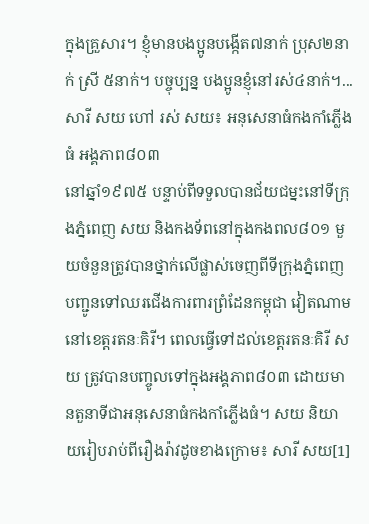ក្នុងគ្រួសារ។ ខ្ញុំមានបងប្អូនបង្កើត៧នាក់ ប្រុស២នាក់ ស្រី ៥នាក់។ បច្ចុប្បន្ន បងប្អូនខ្ញុំនៅរស់៤នាក់។...
សារី សយ ហៅ រស់ សយ៖ អនុសេនាធំកងកាំភ្លើងធំ អង្គភាព៨០៣
នៅឆ្នាំ១៩៧៥ បន្ទាប់ពីទទួលបានជ័យជម្នះនៅទីក្រុងភ្នំពេញ សយ និងកងទ័ពនៅក្នុងកងពល៨០១ មួយចំនួនត្រូវបានថ្នាក់លើផ្លាស់ចេញពីទីក្រុងភ្នំពេញ បញ្ជូនទៅឈរជើងការពារព្រំដែនកម្ពុជា វៀតណាមនៅខេត្តរតនៈគិរី។ ពេលធ្វើទៅដល់ខេត្តរតនៈគិរី សយ ត្រូវបានបញ្ចូលទៅក្នុងអង្គភាព៨០៣ ដោយមានតួនាទីជាអនុសេនាធំកងកាំភ្លើងធំ។ សយ និយាយរៀបរាប់ពីរឿងរ៉ាវដូចខាងក្រោម៖ សារី សយ[1]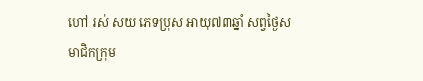ហៅ រស់ សយ ភេទប្រុស អាយុ៧៣ឆ្នាំ សព្វថ្ងៃសមាជិកក្រុម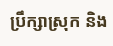ប្រឹក្សាស្រុក និង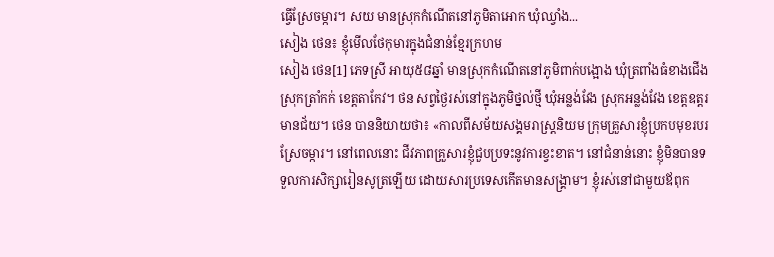ធ្វើស្រែចម្ការ។ សយ មានស្រុកកំណើតនៅភូមិតាអោក ឃុំឈ្វាំង...
សៀង ថេន៖ ខ្ញុំមើលថែកុមារក្នុងជំនាន់ខ្មែរក្រហម
សៀង ថេន[1] ភេទស្រី អាយុ៥៨ឆ្នាំ មានស្រុកកំណើតនៅភូមិពាក់បង្អោង ឃុំត្រពាំងធំខាងជើង ស្រុកត្រាំកក់ ខេត្តតាកែវ។ ថន សព្វថ្ងៃរស់នៅក្នុងភូមិថ្នល់ថ្មី ឃុំអន្លង់វែង ស្រុកអន្លង់វែង ខេត្តឧត្តរមានជ័យ។ ថេន បាននិយាយថា៖ «កាលពីសម័យសង្គមរាស្រ្តនិយម ក្រុមគ្រួសារខ្ញុំប្រកបមុខរបរស្រែចម្ការ។ នៅពេលនោះ ជីវភាពគ្រួសារខ្ញុំជួបប្រទះនូវការខ្វះខាត។ នៅជំនាន់នោះ ខ្ញុំមិនបានទទួលការសិក្សារៀនសូត្រឡើយ ដោយសារប្រទេសកើតមានសង្គ្រាម។ ខ្ញុំរស់នៅជាមួយឪពុក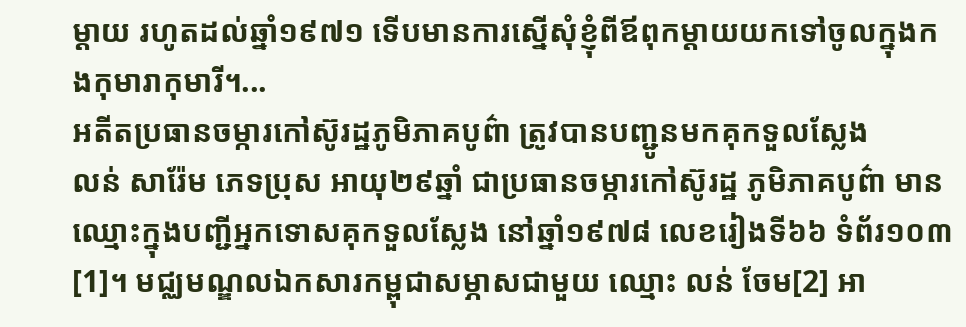ម្ដាយ រហូតដល់ឆ្នាំ១៩៧១ ទើបមានការស្នើសុំខ្ញុំពីឪពុកម្ដាយយកទៅចូលក្នុងកងកុមារាកុមារី។...
អតីតប្រធានចម្ការកៅស៊ូរដ្ឋភូមិភាគបូព៌ា ត្រូវបានបញ្ជូនមកគុកទួលស្លែង
លន់ សារ៉ែម ភេទប្រុស អាយុ២៩ឆ្នាំ ជាប្រធានចម្ការកៅស៊ូរដ្ឋ ភូមិភាគបូព៌ា មានឈ្មោះក្នុងបញ្ជីអ្នកទោសគុកទួលស្លែង នៅឆ្នាំ១៩៧៨ លេខរៀងទី៦៦ ទំព័រ១០៣[1]។ មជ្ឈមណ្ឌលឯកសារកម្ពុជាសម្ភាសជាមួយ ឈ្មោះ លន់ ចែម[2] អា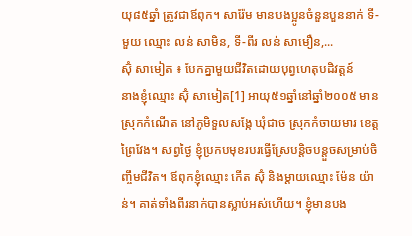យុ៨៥ឆ្នាំ ត្រូវជាឪពុក។ សារ៉ែម មានបងប្អូនចំនួនបួននាក់ ទី-មួយ ឈ្មោះ លន់ សាមិន, ទី-ពីរ លន់ សាមឿន,...
ស៊ុំ សាមៀត ៖ បែកគ្នាមួយជីវិតដោយបុព្វហេតុបដិវត្តន៍
នាងខ្ញុំឈ្មោះ ស៊ុំ សាមៀត[1] អាយុ៥១ឆ្នាំនៅឆ្នាំ២០០៥ មានស្រុកកំណើត នៅភូមិទួលសង្កែ ឃុំជាច ស្រុកកំចាយមារ ខេត្តព្រៃវែង។ សព្វថ្ងៃ ខ្ញុំប្រកបមុខរបរធ្វើស្រែបន្តិចបន្តួចសម្រាប់ចិញ្ចឹមជីវិត។ ឪពុកខ្ញុំឈ្មោះ កើត ស៊ុំ និងម្ដាយឈ្មោះ ម៉ែន យ៉ាន់។ គាត់ទាំងពីរនាក់បានស្លាប់អស់ហើយ។ ខ្ញុំមានបង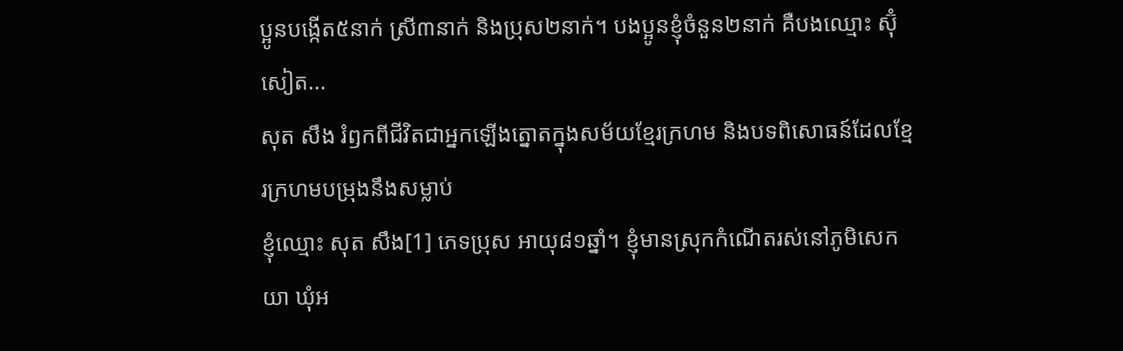ប្អូនបង្កើត៥នាក់ ស្រី៣នាក់ និងប្រុស២នាក់។ បងប្អូនខ្ញុំចំនួន២នាក់ គឺបងឈ្មោះ ស៊ុំ សៀត...
សុត សឹង រំឭកពីជីវិតជាអ្នកឡើងត្នោតក្នុងសម័យខ្មែរក្រហម និងបទពិសោធន៍ដែលខ្មែរក្រហមបម្រុងនឹងសម្លាប់
ខ្ញុំឈ្មោះ សុត សឹង[1] ភេទប្រុស អាយុ៨១ឆ្នាំ។ ខ្ញុំមានស្រុកកំណើតរស់នៅភូមិសេកយា ឃុំអ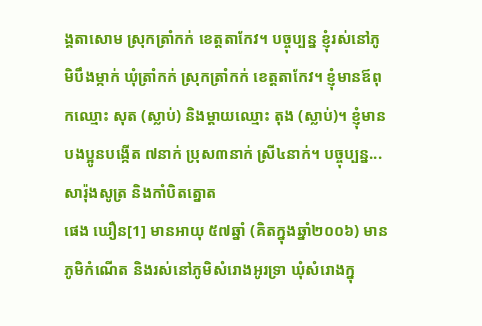ង្គតាសោម ស្រុកត្រាំកក់ ខេត្តតាកែវ។ បច្ចុប្បន្ន ខ្ញុំរស់នៅភូមិបឹងម្កាក់ ឃុំត្រាំកក់ ស្រុកត្រាំកក់ ខេត្តតាកែវ។ ខ្ញុំមានឪពុកឈ្មោះ សុត (ស្លាប់) និងម្ដាយឈ្មោះ តុង (ស្លាប់)។ ខ្ញុំមានបងប្អូនបង្កើត ៧នាក់ ប្រុស៣នាក់ ស្រី៤នាក់។ បច្ចុប្បន្ន...
សារ៉ុងសូត្រ និងកាំបិតត្នោត
ផេង ឃឿន[1] មានអាយុ ៥៧ឆ្នាំ (គិតក្នុងឆ្នាំ២០០៦) មានភូមិកំណើត និងរស់នៅភូមិសំរោងអូរទ្រា ឃុំសំរោងក្នុ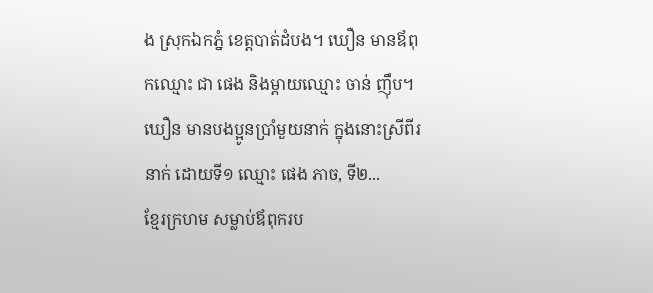ង ស្រុកឯកភ្នំ ខេត្តបាត់ដំបង។ ឃឿន មានឪពុកឈ្មោះ ជា ផេង និងម្ដាយឈ្មោះ ចាន់ ញ៉ឹប។ ឃឿន មានបងប្អូនប្រាំមួយនាក់ ក្នុងនោះស្រីពីរនាក់ ដោយទី១ ឈ្មោះ ផេង ភាច, ទី២...
ខ្មែរក្រហម សម្លាប់ឪពុករប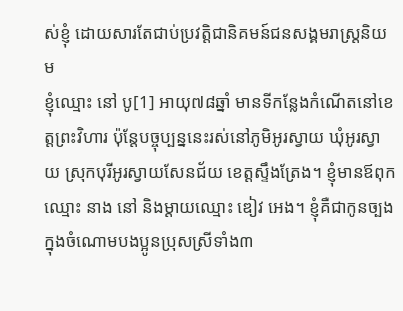ស់ខ្ញុំ ដោយសារតែជាប់ប្រវត្តិជានិគមន៍ជនសង្គមរាស្រ្តនិយម
ខ្ញុំឈ្មោះ នៅ បូ[1] អាយុ៧៨ឆ្នាំ មានទីកន្លែងកំណើតនៅខេត្តព្រះវិហារ ប៉ុន្តែបច្ចុប្បន្ននេះរស់នៅភូមិអូរស្វាយ ឃុំអូរស្វាយ ស្រុកបុរីអូរស្វាយសែនជ័យ ខេត្តស្ទឹងត្រែង។ ខ្ញុំមានឪពុកឈ្មោះ នាង នៅ និងម្ដាយឈ្មោះ ឌៀវ អេង។ ខ្ញុំគឺជាកូនច្បងក្នុងចំណោមបងប្អូនប្រុសស្រីទាំង៣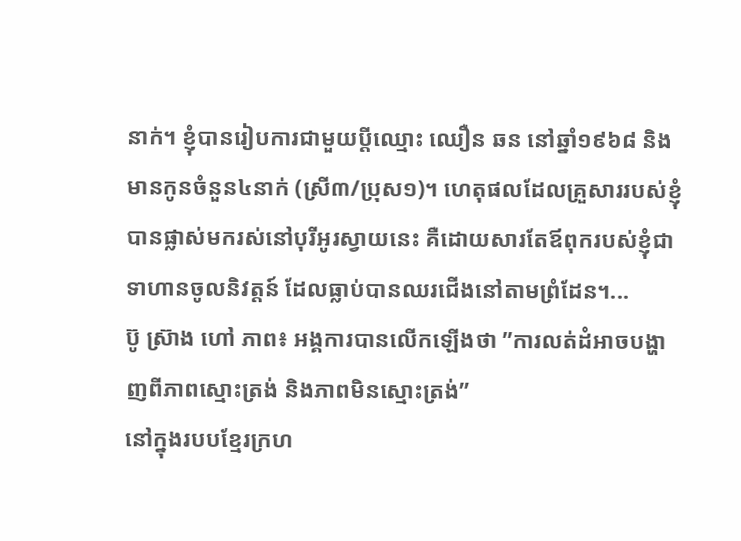នាក់។ ខ្ញុំបានរៀបការជាមួយប្ដីឈ្មោះ ឈឿន ឆន នៅឆ្នាំ១៩៦៨ និងមានកូនចំនួន៤នាក់ (ស្រី៣/ប្រុស១)។ ហេតុផលដែលគ្រួសាររបស់ខ្ញុំបានផ្លាស់មករស់នៅបុរីអូរស្វាយនេះ គឺដោយសារតែឪពុករបស់ខ្ញុំជាទាហានចូលនិវត្តន៍ ដែលធ្លាប់បានឈរជើងនៅតាមព្រំដែន។...
ប៊ូ ស្រ៊ាង ហៅ ភាព៖ អង្គការបានលើកឡើងថា ”ការលត់ដំអាចបង្ហាញពីភាពស្មោះត្រង់ និងភាពមិនស្មោះត្រង់”
នៅក្នុងរបបខ្មែរក្រហ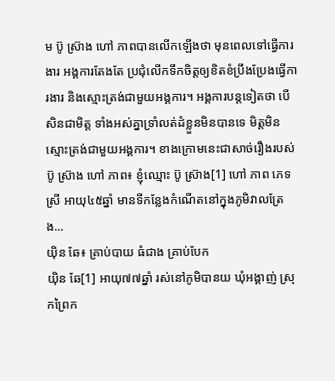ម ប៊ូ ស្រ៊ាង ហៅ ភាពបានលើកឡើងថា មុនពេលទៅធ្វើការងារ អង្គការតែងតែ ប្រជុំលើកទឹកចិត្តឲ្យខិតខំប្រឹងប្រែងធ្វើការងារ និងស្មោះត្រង់ជាមួយអង្គការ។ អង្គការបន្តទៀតថា បើសិនជាមិត្ត ទាំងអស់គ្នាទ្រាំលត់ដំខ្លួនមិនបានទេ មិត្តមិនស្មោះត្រង់ជាមួយអង្គការ។ ខាងក្រោមនេះជាសាច់រឿងរបស់ប៊ូ ស្រ៊ាង ហៅ ភាព៖ ខ្ញុំឈ្មោះ ប៊ូ ស្រ៊ាង[1] ហៅ ភាព ភេទស្រី អាយុ៤៥ឆ្នាំ មានទីកន្លែងកំណើតនៅក្នុងភូមិវាលត្រែង...
យ៉ិន ឆែ៖ គ្រាប់បាយ ធំជាង គ្រាប់បែក
យ៉ិន ឆែ[1] អាយុ៧៧ឆ្នាំ រស់នៅភូមិបានយ ឃុំអង្គាញ់ ស្រុកព្រៃក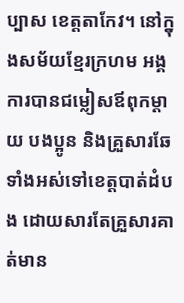ប្បាស ខេត្តតាកែវ។ នៅក្នុងសម័យខ្មែរក្រហម អង្គការបានជម្លៀសឪពុកម្ដាយ បងប្អូន និងគ្រួសារឆែ ទាំងអស់ទៅខេត្តបាត់ដំបង ដោយសារតែគ្រួសារគាត់មាន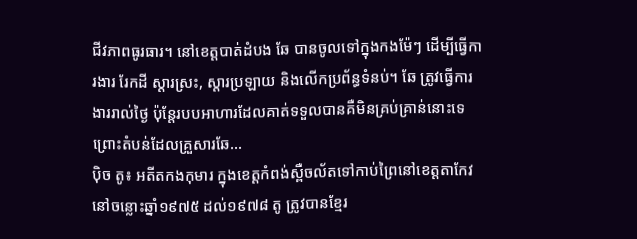ជីវភាពធូរធារ។ នៅខេត្តបាត់ដំបង ឆែ បានចូលទៅក្នុងកងម៉ែៗ ដើម្បីធ្វើការងារ រែកដី ស្ដារស្រះ, ស្ដារប្រឡាយ និងលើកប្រព័ន្ធទំនប់។ ឆែ ត្រូវធ្វើការងាររាល់ថ្ងៃ ប៉ុន្តែរបបអាហារដែលគាត់ទទួលបានគឺមិនគ្រប់គ្រាន់នោះទេ ព្រោះតំបន់ដែលគ្រួសារឆែ...
ប៉ិច តូ៖ អតីតកងកុមារ ក្នុងខេត្តកំពង់ស្ពឺចល័តទៅកាប់ព្រៃនៅខេត្តតាកែវ
នៅចន្លោះឆ្នាំ១៩៧៥ ដល់១៩៧៨ តូ ត្រូវបានខ្មែរ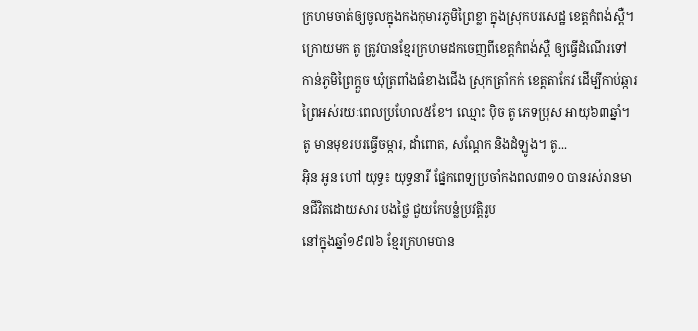ក្រហមចាត់ឲ្យចូលក្នុងកងកុមារភូមិព្រៃខ្លា ក្នុងស្រុកបរសេដ្ឋ ខេត្តកំពង់ស្ពឺ។ ក្រោយមក តូ ត្រូវបានខ្មែរក្រហមដកចេញពីខេត្តកំពង់ស្ពឺ ឲ្យធ្វើដំណើរទៅកាន់ភូមិព្រៃក្ដួច ឃុំត្រពាំងធំខាងជើង ស្រុកត្រាំកក់ ខេត្តតាកែវ ដើម្បីកាប់ឆ្ការព្រៃអស់រយៈពេលប្រហែល៥ខែ។ ឈ្មោះ ប៉ិច តូ ភេទប្រុស អាយុ៦៣ឆ្នាំ។ តូ មានមុខរបរធ្វើចម្ការ, ដាំពោត, សណ្ដែក និងដំឡូង។ តូ...
អ៊ិន អូន ហៅ យុទ្ធ៖ យុទ្ធនារី ផ្នែកពេទ្យប្រចាំកងពល៣១០ បានរស់រានមានជីវិតដោយសារ បងថ្លៃ ជួយកែបន្លំប្រវត្តិរូប
នៅក្នុងឆ្នាំ១៩៧៦ ខ្មែរក្រហមបាន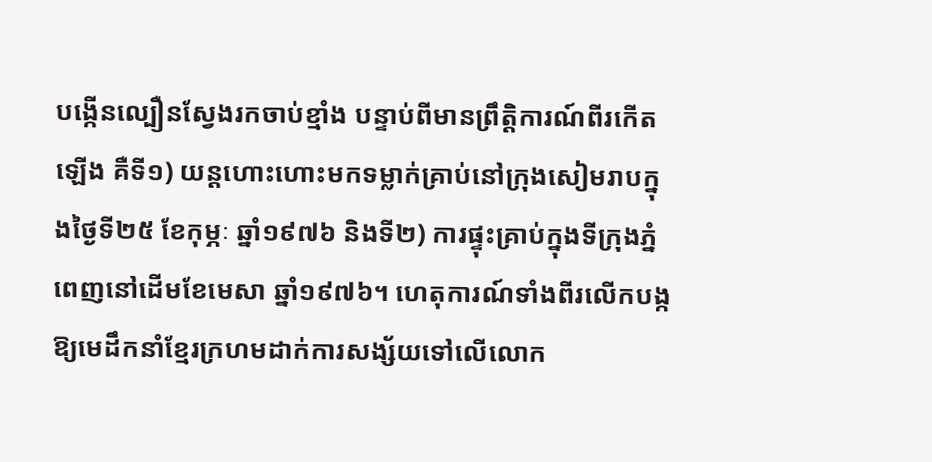បង្កើនល្បឿនស្វែងរកចាប់ខ្មាំង បន្ទាប់ពីមានព្រឹត្តិការណ៍ពីរកើតឡើង គឺទី១) យន្តហោះហោះមកទម្លាក់គ្រាប់នៅក្រុងសៀមរាបក្នុងថ្ងៃទី២៥ ខែកុម្ភៈ ឆ្នាំ១៩៧៦ និងទី២) ការផ្ទុះគ្រាប់ក្នុងទីក្រុងភ្នំពេញនៅដើមខែមេសា ឆ្នាំ១៩៧៦។ ហេតុការណ៍ទាំងពីរលើកបង្កឱ្យមេដឹកនាំខ្មែរក្រហមដាក់ការសង្ស័យទៅលើលោក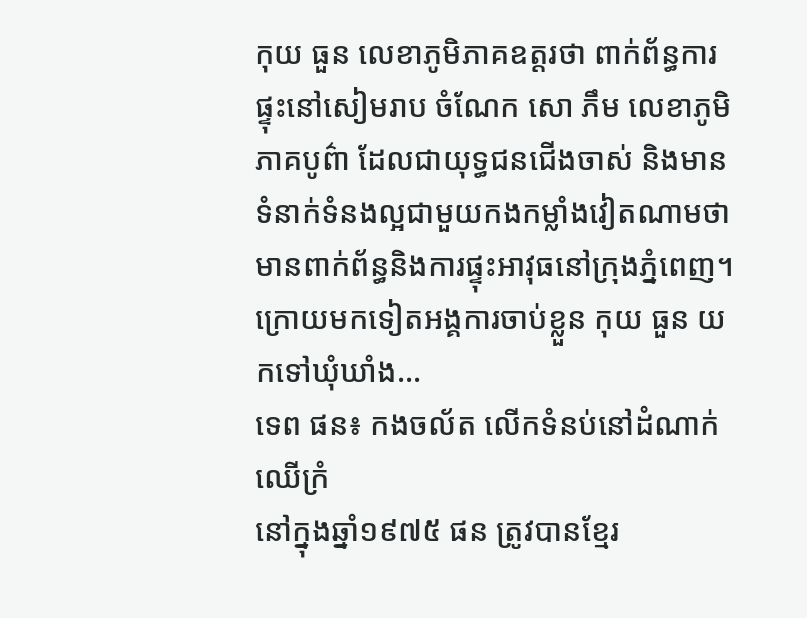កុយ ធួន លេខាភូមិភាគឧត្ដរថា ពាក់ព័ន្ធការផ្ទុះនៅសៀមរាប ចំណែក សោ ភឹម លេខាភូមិភាគបូព៌ា ដែលជាយុទ្ធជនជើងចាស់ និងមានទំនាក់ទំនងល្អជាមួយកងកម្លាំងវៀតណាមថាមានពាក់ព័ន្ធនិងការផ្ទុះអាវុធនៅក្រុងភ្នំពេញ។ ក្រោយមកទៀតអង្គការចាប់ខ្លួន កុយ ធួន យកទៅឃុំឃាំង...
ទេព ផន៖ កងចល័ត លើកទំនប់នៅដំណាក់ឈើក្រំ
នៅក្នុងឆ្នាំ១៩៧៥ ផន ត្រូវបានខ្មែរ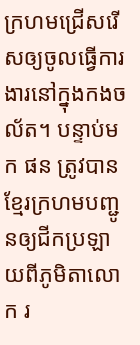ក្រហមជ្រើសរើសឲ្យចូលធ្វើការងារនៅក្នុងកងចល័ត។ បន្ទាប់មក ផន ត្រូវបានខ្មែរក្រហមបញ្ជូនឲ្យជីកប្រឡាយពីភូមិតាលោក រ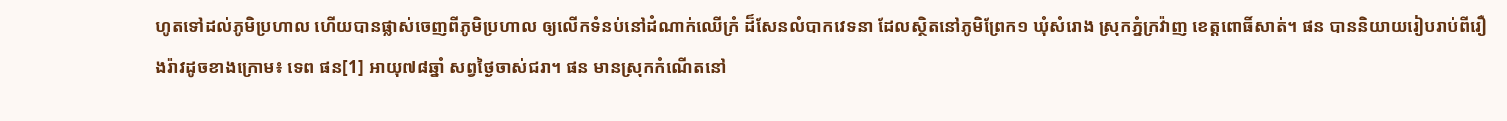ហូតទៅដល់ភូមិប្រហាល ហើយបានផ្លាស់ចេញពីភូមិប្រហាល ឲ្យលើកទំនប់នៅដំណាក់ឈើក្រំ ដ៏សែនលំបាកវេទនា ដែលស្ថិតនៅភូមិព្រែក១ ឃុំសំរោង ស្រុកភ្នំក្រវ៉ាញ ខេត្តពោធិ៍សាត់។ ផន បាននិយាយរៀបរាប់ពីរឿងរ៉ាវដូចខាងក្រោម៖ ទេព ផន[1] អាយុ៧៨ឆ្នាំ សព្វថ្ងៃចាស់ជរា។ ផន មានស្រុកកំណើតនៅ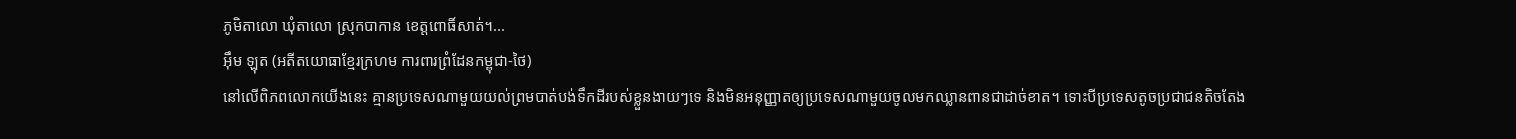ភូមិតាលោ ឃុំតាលោ ស្រុកបាកាន ខេត្តពោធិ៍សាត់។...
អ៊ឹម ឡុត (អតីតយោធាខ្មែរក្រហម ការពារព្រំដែនកម្ពុជា-ថៃ)
នៅលើពិភពលោកយើងនេះ គ្មានប្រទេសណាមួយយល់ព្រមបាត់បង់ទឹកដីរបស់ខ្លួនងាយៗទេ និងមិនអនុញ្ញាតឲ្យប្រទេសណាមួយចូលមកឈ្លានពានជាដាច់ខាត។ ទោះបីប្រទេសតូចប្រជាជនតិចតែង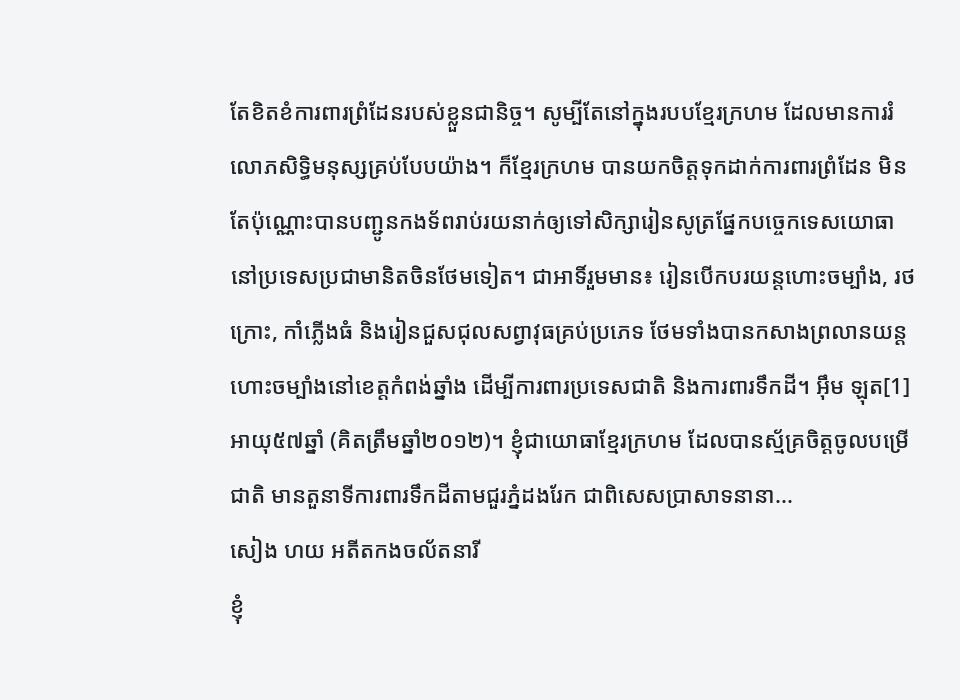តែខិតខំការពារព្រំដែនរបស់ខ្លួនជានិច្ច។ សូម្បីតែនៅក្នុងរបបខ្មែរក្រហម ដែលមានការរំលោភសិទ្ធិមនុស្សគ្រប់បែបយ៉ាង។ ក៏ខ្មែរក្រហម បានយកចិត្តទុកដាក់ការពារព្រំដែន មិនតែប៉ុណ្ណោះបានបញ្ជូនកងទ័ពរាប់រយនាក់ឲ្យទៅសិក្សារៀនសូត្រផ្នែកបច្ចេកទេសយោធានៅប្រទេសប្រជាមានិតចិនថែមទៀត។ ជាអាទិ៍រួមមាន៖ រៀនបើកបរយន្តហោះចម្បាំង, រថក្រោះ, កាំភ្លើងធំ និងរៀនជួសជុលសព្វាវុធគ្រប់ប្រភេទ ថែមទាំងបានកសាងព្រលានយន្តហោះចម្បាំងនៅខេត្តកំពង់ឆ្នាំង ដើម្បីការពារប្រទេសជាតិ និងការពារទឹកដី។ អ៊ឹម ឡុត[1] អាយុ៥៧ឆ្នាំ (គិតត្រឹមឆ្នាំ២០១២)។ ខ្ញុំជាយោធាខ្មែរក្រហម ដែលបានស្ម័គ្រចិត្តចូលបម្រើជាតិ មានតួនាទីការពារទឹកដីតាមជួរភ្នំដងរែក ជាពិសេសប្រាសាទនានា...
សៀង ហយ អតីតកងចល័តនារី
ខ្ញុំ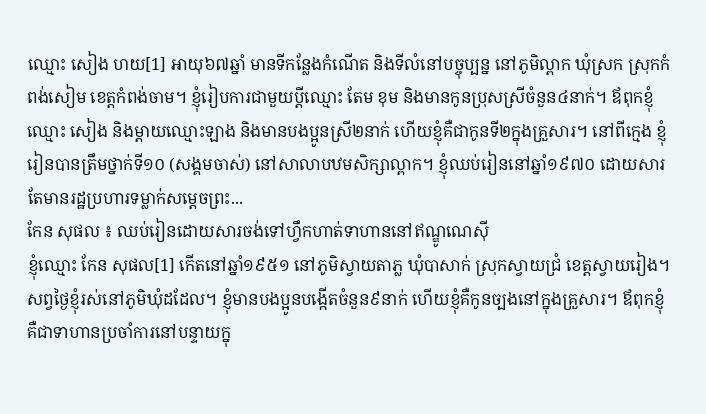ឈ្មោះ សៀង ហយ[1] អាយុ៦៧ឆ្នាំ មានទីកន្លែងកំណើត និងទីលំនៅបច្ចុប្បន្ន នៅភូមិល្ពាក ឃុំស្រក ស្រុកកំពង់សៀម ខេត្តកំពង់ចាម។ ខ្ញុំរៀបការជាមួយប្ដីឈ្មោះ តែម ខុម និងមានកូនប្រុសស្រីចំនួន៤នាក់។ ឪពុកខ្ញុំឈ្មោះ សៀង និងម្ដាយឈ្មោះឡាង និងមានបងប្អូនស្រី២នាក់ ហើយខ្ញុំគឺជាកូនទី២ក្នុងគ្រួសារ។ នៅពីក្មេង ខ្ញុំរៀនបានត្រឹមថ្នាក់ទី១០ (សង្គមចាស់) នៅសាលាបឋមសិក្សាល្ពាក។ ខ្ញុំឈប់រៀននៅឆ្នាំ១៩៧០ ដោយសារតែមានរដ្ឋប្រហារទម្លាក់សម្ដេចព្រះ...
កែន សុផល ៖ ឈប់រៀនដោយសារចង់ទៅហ្វឹកហាត់ទាហាននៅឥណ្ឌូណេស៊ី
ខ្ញុំឈ្មោះ កែន សុផល[1] កើតនៅឆ្នាំ១៩៥១ នៅភូមិស្វាយតាភ្ល ឃុំបាសាក់ ស្រុកស្វាយជ្រំ ខេត្តស្វាយរៀង។ សព្វថ្ងៃខ្ញុំរស់នៅភូមិឃុំដដែល។ ខ្ញុំមានបងប្អូនបង្កើតចំនួន៩នាក់ ហើយខ្ញុំគឺកូនច្បងនៅក្នុងគ្រួសារ។ ឪពុកខ្ញុំគឺជាទាហានប្រចាំការនៅបន្ទាយក្នុ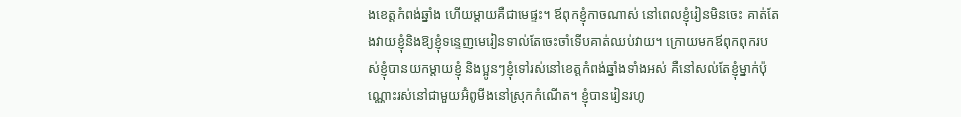ងខេត្តកំពង់ឆ្នាំង ហើយម្តាយគឺជាមេផ្ទះ។ ឪពុកខ្ញុំកាចណាស់ នៅពេលខ្ញុំរៀនមិនចេះ គាត់តែងវាយខ្ញុំនិងឱ្យខ្ញុំទន្ទេញមេរៀនទាល់តែចេះចាំទើបគាត់ឈប់វាយ។ ក្រោយមកឪពុកពុករបស់ខ្ញុំបានយកម្តាយខ្ញុំ និងប្អូនៗខ្ញុំទៅរស់នៅខេត្តកំពង់ឆ្នាំងទាំងអស់ គឺនៅសល់តែខ្ញុំម្នាក់ប៉ុណ្ណោះរស់នៅជាមួយអ៊ំពូមីងនៅស្រុកកំណើត។ ខ្ញុំបានរៀនរហូ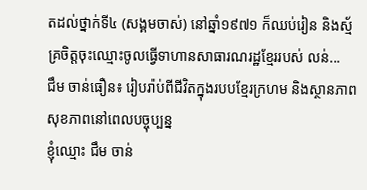តដល់ថ្នាក់ទី៤ (សង្គមចាស់) នៅឆ្នាំ១៩៧១ ក៏ឈប់រៀន និងស្ម័គ្រចិត្តចុះឈ្មោះចូលធ្វើទាហានសាធារណរដ្ឋខ្មែររបស់ លន់...
ជឹម ចាន់ធឿន៖ រៀបរ៉ាប់ពីជីវិតក្នុងរបបខ្មែរក្រហម និងស្ថានភាពសុខភាពនៅពេលបច្ចុប្បន្ន
ខ្ញុំឈ្មោះ ជឹម ចាន់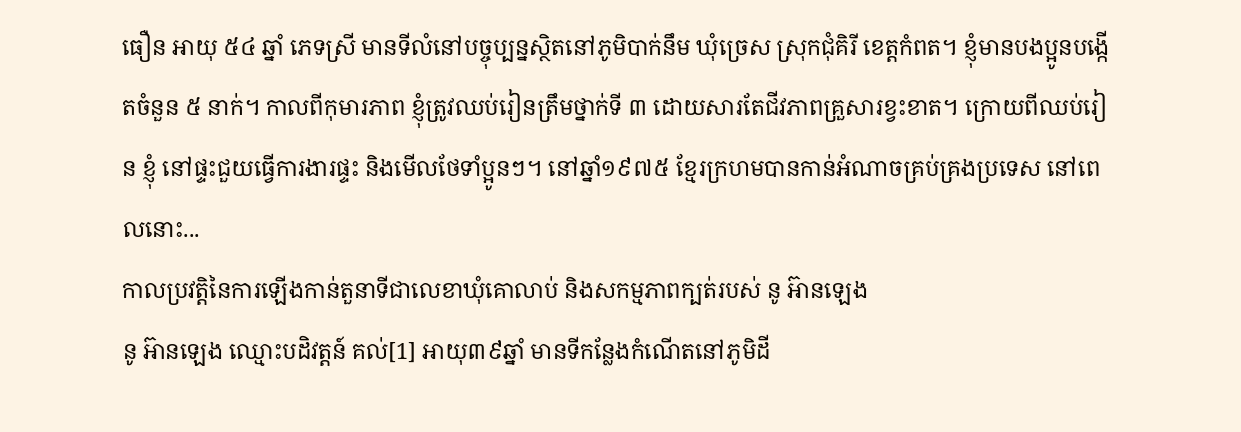ធឿន អាយុ ៥៤ ឆ្នាំ ភេទស្រី មានទីលំនៅបច្ចុប្បន្នស្ថិតនៅភូមិបាក់នឹម ឃុំច្រេស ស្រុកជុំគិរី ខេត្តកំពត។ ខ្ញុំមានបងប្អូនបង្កើតចំនួន ៥ នាក់។ កាលពីកុមារភាព ខ្ញុំត្រូវឈប់រៀនត្រឹមថ្នាក់ទី ៣ ដោយសារតែជីវភាពគ្រួសារខ្វះខាត។ ក្រោយពីឈប់រៀន ខ្ញុំ នៅផ្ទះជួយធ្វើការងារផ្ទះ និងមើលថែទាំប្អូនៗ។ នៅឆ្នាំ១៩៧៥ ខ្មែរក្រហមបានកាន់អំណាចគ្រប់គ្រងប្រទេស នៅពេលនោះ...
កាលប្រវត្តិនៃការឡើងកាន់តួនាទីជាលេខាឃុំគោលាប់ និងសកម្មភាពក្បត់របស់ នូ អ៊ានឡេង
នូ អ៊ានឡេង ឈ្មោះបដិវត្តន៍ គល់[1] អាយុ៣៩ឆ្នាំ មានទីកន្លែងកំណើតនៅភូមិដី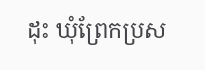ដុះ ឃុំព្រែកប្រស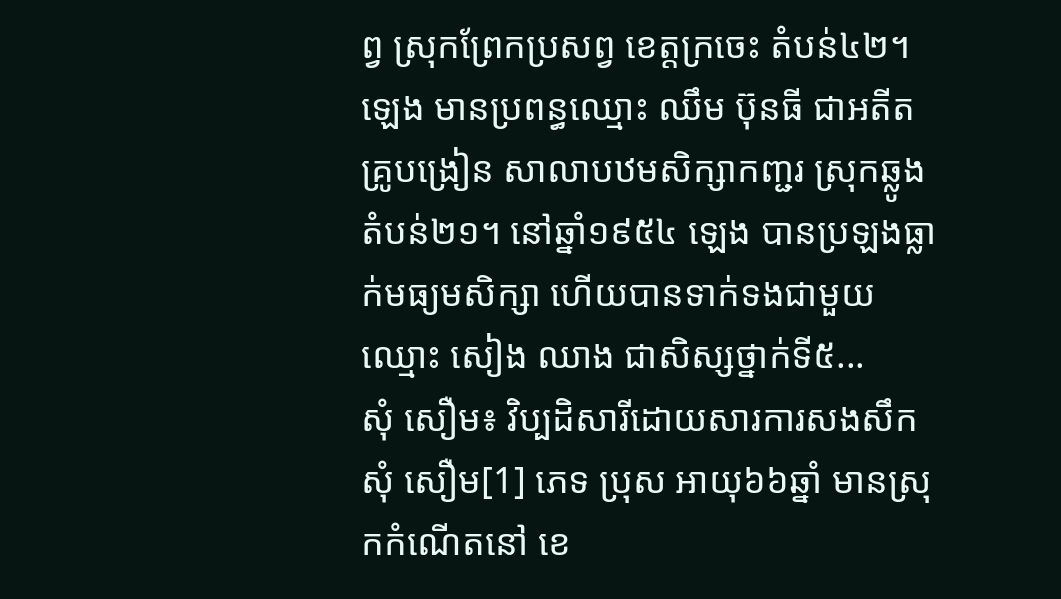ព្វ ស្រុកព្រែកប្រសព្វ ខេត្តក្រចេះ តំបន់៤២។ ឡេង មានប្រពន្ធឈ្មោះ ឈឹម ប៊ុនធី ជាអតីតគ្រូបង្រៀន សាលាបឋមសិក្សាកញ្ជរ ស្រុកឆ្លូង តំបន់២១។ នៅឆ្នាំ១៩៥៤ ឡេង បានប្រឡងធ្លាក់មធ្យមសិក្សា ហើយបានទាក់ទងជាមួយឈ្មោះ សៀង ឈាង ជាសិស្សថ្នាក់ទី៥...
សុំ សឿម៖ វិប្បដិសារីដោយសារការសងសឹក
សុំ សឿម[1] ភេទ ប្រុស អាយុ៦៦ឆ្នាំ មានស្រុកកំណើតនៅ ខេ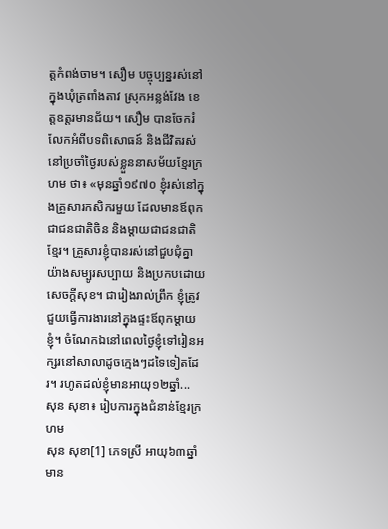ត្តកំពង់ចាម។ សឿម បច្ចុប្បន្នរស់នៅក្នុងឃុំត្រពាំងតាវ ស្រុកអន្លង់វែង ខេត្តឧត្តរមានជ័យ។ សឿម បានចែករំលែកអំពីបទពិសោធន៍ និងជីវិតរស់នៅប្រចាំថ្ងៃរបស់ខ្លួននាសម័យខ្មែរក្រហម ថា៖ «មុនឆ្នាំ១៩៧០ ខ្ញុំរស់នៅក្នុងគ្រួសារកសិករមួយ ដែលមានឪពុកជាជនជាតិចិន និងម្ដាយជាជនជាតិខ្មែរ។ គ្រួសារខ្ញុំបានរស់នៅជួបជុំគ្នាយ៉ាងសម្បូរសប្បាយ និងប្រកបដោយសេចក្ដីសុខ។ ជារៀងរាល់ព្រឹក ខ្ញុំត្រូវជួយធ្វើការងារនៅក្នុងផ្ទះឪពុកម្ដាយខ្ញុំ។ ចំណែកឯនៅពេលថ្ងៃខ្ញុំទៅរៀនអក្សរនៅសាលាដូចក្មេងៗដទៃទៀតដែរ។ រហូតដល់ខ្ញុំមានអាយុ១២ឆ្នាំ...
សុន សុខា៖ រៀបការក្នុងជំនាន់ខ្មែរក្រហម
សុន សុខា[1] ភេទស្រី អាយុ៦៣ឆ្នាំ មាន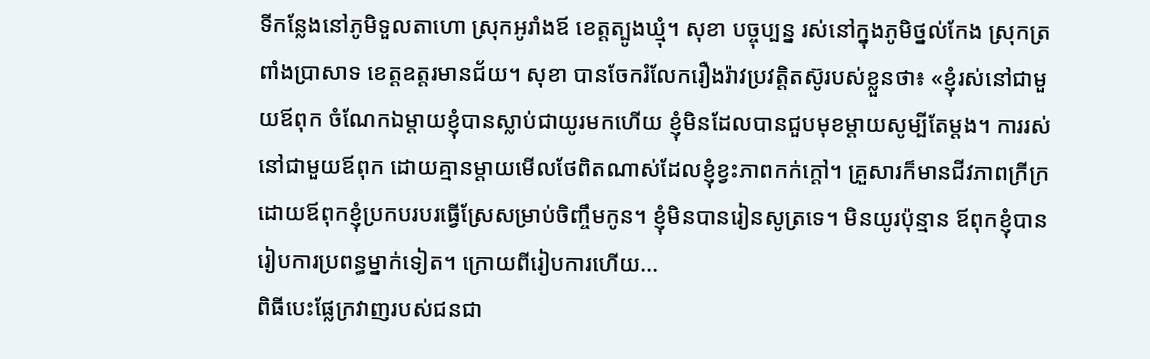ទីកន្លែងនៅភូមិទួលតាហោ ស្រុកអូរាំងឪ ខេត្តត្បូងឃ្មុំ។ សុខា បច្ចុប្បន្ន រស់នៅក្នុងភូមិថ្នល់កែង ស្រុកត្រពាំងប្រាសាទ ខេត្តឧត្តរមានជ័យ។ សុខា បានចែករំលែករឿងរ៉ាវប្រវត្តិតស៊ូរបស់ខ្លួនថា៖ «ខ្ញុំរស់នៅជាមួយឪពុក ចំណែកឯម្ដាយខ្ញុំបានស្លាប់ជាយូរមកហើយ ខ្ញុំមិនដែលបានជួបមុខម្ដាយសូម្បីតែម្ដង។ ការរស់នៅជាមួយឪពុក ដោយគ្មានម្ដាយមើលថែពិតណាស់ដែលខ្ញុំខ្វះភាពកក់ក្ដៅ។ គ្រួសារក៏មានជីវភាពក្រីក្រ ដោយឪពុកខ្ញុំប្រកបរបរធ្វើស្រែសម្រាប់ចិញ្ចឹមកូន។ ខ្ញុំមិនបានរៀនសូត្រទេ។ មិនយូរប៉ុន្មាន ឪពុកខ្ញុំបានរៀបការប្រពន្ធម្នាក់ទៀត។ ក្រោយពីរៀបការហើយ...
ពិធីបេះផ្លែក្រវាញរបស់ជនជា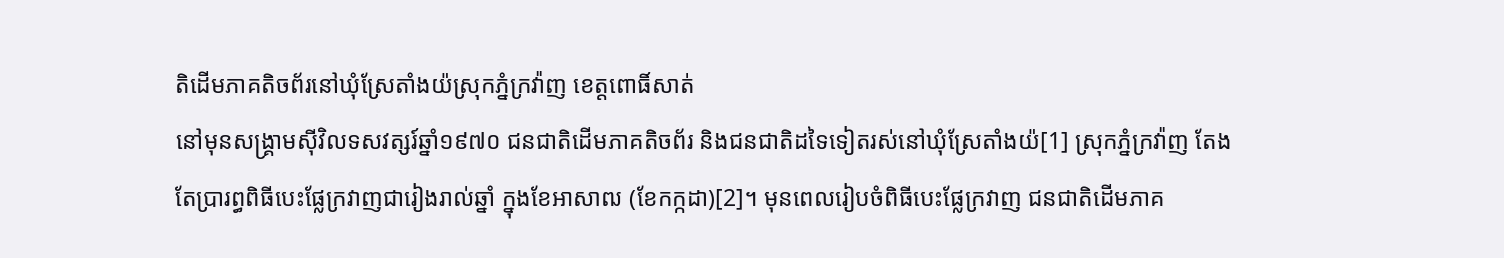តិដើមភាគតិចព័រនៅឃុំស្រែតាំងយ៉ស្រុកភ្នំក្រវ៉ាញ ខេត្តពោធិ៍សាត់
នៅមុនសង្រ្គាមស៊ីវិលទសវត្សរ៍ឆ្នាំ១៩៧០ ជនជាតិដើមភាគតិចព័រ និងជនជាតិដទៃទៀតរស់នៅឃុំស្រែតាំងយ៉[1] ស្រុកភ្នំក្រវ៉ាញ តែងតែប្រារព្ធពិធីបេះផ្លែក្រវាញជារៀងរាល់ឆ្នាំ ក្នុងខែអាសាឍ (ខែកក្កដា)[2]។ មុនពេលរៀបចំពិធីបេះផ្លែក្រវាញ ជនជាតិដើមភាគ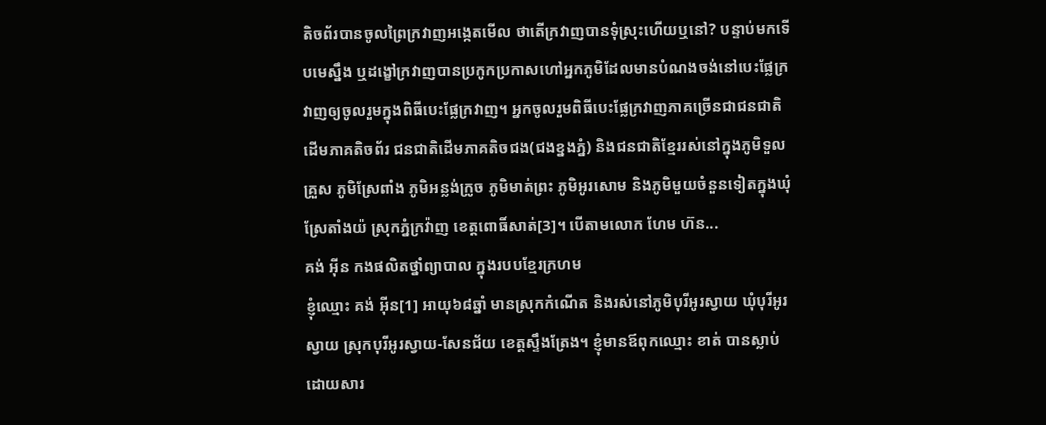តិចព័របានចូលព្រៃក្រវាញអង្កេតមើល ថាតើក្រវាញបានទុំស្រុះហើយឬនៅ? បន្ទាប់មកទើបមេស្នឹង ឬដង្ខៅក្រវាញបានប្រកូកប្រកាសហៅអ្នកភូមិដែលមានបំណងចង់នៅបេះផ្លែក្រវាញឲ្យចូលរួមក្នុងពិធីបេះផ្លែក្រវាញ។ អ្នកចូលរួមពិធីបេះផ្លែក្រវាញភាគច្រើនជាជនជាតិដើមភាគតិចព័រ ជនជាតិដើមភាគតិចជង(ជងខ្នងភ្នំ) និងជនជាតិខ្មែររស់នៅក្នុងភូមិទួលគ្រួស ភូមិស្រែពាំង ភូមិអន្លង់ក្រូច ភូមិមាត់ព្រះ ភូមិអូរសោម និងភូមិមួយចំនួនទៀតក្នុងឃុំស្រែតាំងយ៉ ស្រុកភ្នំក្រវ៉ាញ ខេត្តពោធិ៍សាត់[3]។ បើតាមលោក ហែម ហ៊ន...
គង់ អ៊ីន កងផលិតថ្នាំព្យាបាល ក្នុងរបបខ្មែរក្រហម
ខ្ញុំឈ្មោះ គង់ អ៊ីន[1] អាយុ៦៨ឆ្នាំ មានស្រុកកំណើត និងរស់នៅភូមិបុរីអូរស្វាយ ឃុំបុរីអូរស្វាយ ស្រុកបុរីអូរស្វាយ-សែនជ័យ ខេត្តស្ទឹងត្រែង។ ខ្ញុំមានឪពុកឈ្មោះ ខាត់ បានស្លាប់ដោយសារ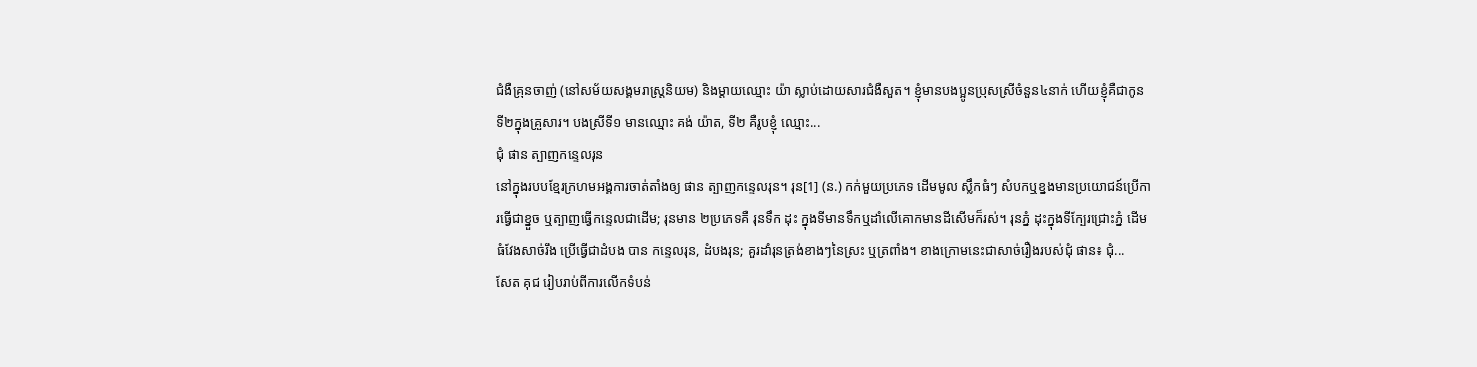ជំងឺគ្រុនចាញ់ (នៅសម័យសង្គមរាស្រ្តនិយម) និងម្ដាយឈ្មោះ យ៉ា ស្លាប់ដោយសារជំងឺសួត។ ខ្ញុំមានបងប្អូនប្រុសស្រីចំនួន៤នាក់ ហើយខ្ញុំគឺជាកូនទី២ក្នុងគ្រួសារ។ បងស្រីទី១ មានឈ្មោះ គង់ យ៉ាត, ទី២ គឺរូបខ្ញុំ ឈ្មោះ...
ជុំ ផាន ត្បាញកន្ទេលរុន
នៅក្នុងរបបខ្មែរក្រហមអង្គការចាត់តាំងឲ្យ ផាន ត្បាញកន្ទេលរុន។ រុន[1] (ន.) កក់មួយប្រភេទ ដើមមូល ស្លឹកធំៗ សំបកឬខ្នងមានប្រយោជន៍ប្រើការធ្វើជាខ្នួច ឬត្បាញធ្វើកន្ទេលជាដើម; រុនមាន ២ប្រភេទគឺ រុនទឹក ដុះ ក្នុងទីមានទឹកឬដាំលើគោកមានដីសើមក៏រស់។ រុនភ្នំ ដុះក្នុងទីក្បែរជ្រោះភ្នំ ដើមធំវែងសាច់រឹង ប្រើធ្វើជាដំបង បាន កន្ទេលរុន, ដំបងរុន; គួរដាំរុនត្រង់ខាងៗនៃស្រះ ឬត្រពាំង។ ខាងក្រោមនេះជាសាច់រឿងរបស់ជុំ ផាន៖ ជុំ...
សែត គុជ រៀបរាប់ពីការលើកទំបន់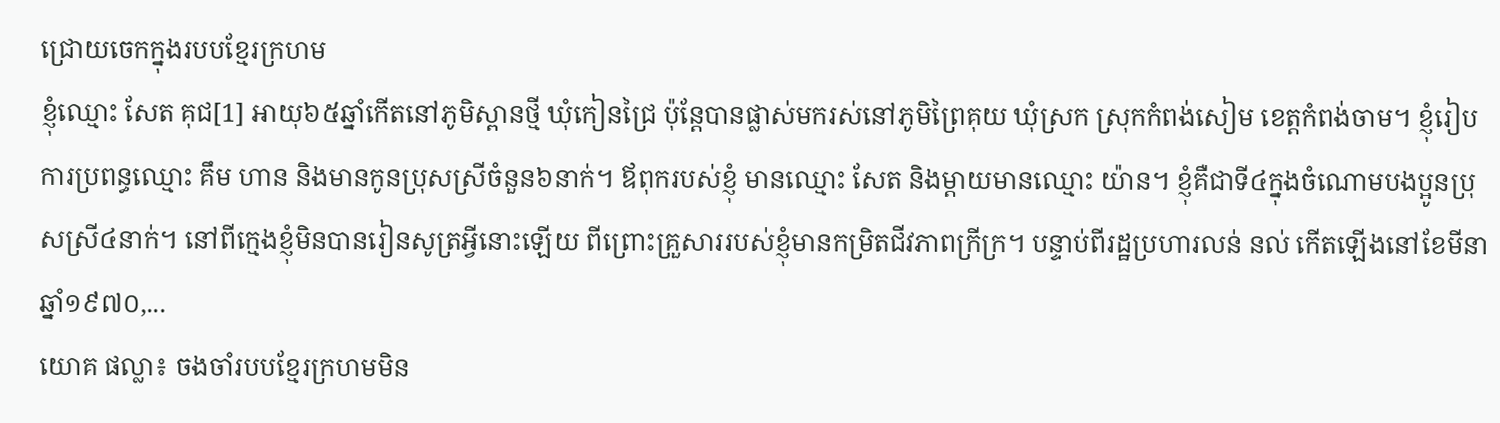ជ្រោយចេកក្នុងរបបខ្មែរក្រហម
ខ្ញុំឈ្មោះ សែត គុជ[1] អាយុ៦៥ឆ្នាំកើតនៅភូមិស្ពានថ្មី ឃុំកៀនជ្រៃ ប៉ុន្តែបានផ្លាស់មករស់នៅភូមិព្រៃគុយ ឃុំស្រក ស្រុកកំពង់សៀម ខេត្តកំពង់ចាម។ ខ្ញុំរៀបការប្រពន្ធឈ្មោះ គឹម ហាន និងមានកូនប្រុសស្រីចំនួន៦នាក់។ ឪពុករបស់ខ្ញុំ មានឈ្មោះ សែត និងម្ដាយមានឈ្មោះ យ៉ាន។ ខ្ញុំគឺជាទី៤ក្នុងចំណោមបងប្អូនប្រុសស្រី៤នាក់។ នៅពីក្មេងខ្ញុំមិនបានរៀនសូត្រអ្វីនោះឡើយ ពីព្រោះគ្រួសាររបស់ខ្ញុំមានកម្រិតជីវភាពក្រីក្រ។ បន្ទាប់ពីរដ្ឋប្រហារលន់ នល់ កើតឡើងនៅខែមីនា ឆ្នាំ១៩៧០,...
យោគ ផល្លា៖ ចងចាំរបបខ្មែរក្រហមមិន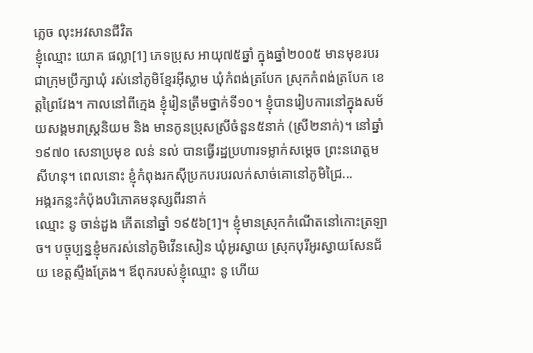ភ្លេច លុះអវសានជីវិត
ខ្ញុំឈ្មោះ យោគ ផល្លា[1] ភេទប្រុស អាយុ៧៥ឆ្នាំ ក្នុងឆ្នាំ២០០៥ មានមុខរបរជាក្រុមប្រឹក្សាឃុំ រស់នៅភូមិខ្មែរអ៊ីស្លាម ឃុំកំពង់ត្របែក ស្រុកកំពង់ត្របែក ខេត្តព្រៃវែង។ កាលនៅពីក្មេង ខ្ញុំរៀនត្រឹមថ្នាក់ទី១០។ ខ្ញុំបានរៀបការនៅក្នុងសម័យសង្គមរាស្ត្រនិយម និង មានកូនប្រុសស្រីចំនួន៥នាក់ (ស្រី២នាក់)។ នៅឆ្នាំ១៩៧០ សេនាប្រមុខ លន់ នល់ បានធ្វើរដ្ឋប្រហារទម្លាក់សម្តេច ព្រះនរោត្តមសីហនុ។ ពេលនោះ ខ្ញុំកំពុងរកស៊ីប្រកបរបរលក់សាច់គោនៅភូមិជ្រៃ...
អង្ករកន្លះកំប៉ុងបរិភោគមនុស្សពីរនាក់
ឈ្មោះ នូ ចាន់ដួង កើតនៅឆ្នាំ ១៩៥៦[1]។ ខ្ញុំមានស្រុកកំណើតនៅកោះត្រឡាច។ បច្ចុប្បន្នខ្ញុំមករស់នៅភូមិវើនសៀន ឃុំអូរស្វាយ ស្រុកបុរីអូរស្វាយសែនជ័យ ខេត្តស្ទឹងត្រែង។ ឪពុករបស់ខ្ញុំឈ្មោះ នូ ហើយ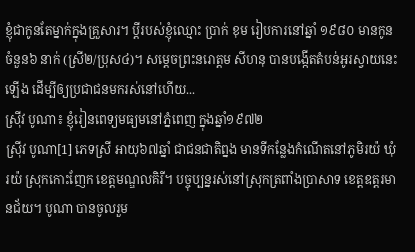ខ្ញុំជាកូនតែម្នាក់ក្នុងគ្រួសារ។ ប្តីរបស់ខ្ញុំឈ្មោះ ប្រាក់ ខុម រៀបការនៅឆ្នាំ ១៩៨០ មានកូនចំនួន៦ នាក់ (ស្រី២/ប្រុស៤)។ សម្តេចព្រះនរោត្តម សីហនុ បានបង្កើតតំបន់អូរស្វាយនេះឡើង ដើម្បីឲ្យប្រជាជនមករស់នៅហើយ...
ស្រ៊ីវ បូណា៖ ខ្ញុំរៀនពេទ្យមធ្យមនៅភ្នំពេញ ក្នុងឆ្នាំ១៩៧២
ស្រ៊ីវ បូណា[1] ភេទស្រី អាយុ៦៧ឆ្នាំ ជាជនជាតិព្នង មានទីកន្លែងកំណើតនៅភូមិរយ៉ ឃុំរយ៉ ស្រុកកោះញែក ខេត្តមណ្ឌលគិរី។ បច្ចុប្បន្នរស់នៅស្រុកត្រពាំងប្រាសាទ ខេត្ដឧត្ដរមានជ័យ។ បូណា បានចូលរួម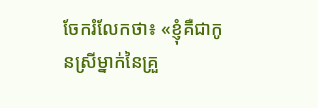ចែករំលែកថា៖ «ខ្ញុំគឺជាកូនស្រីម្នាក់នៃគ្រួ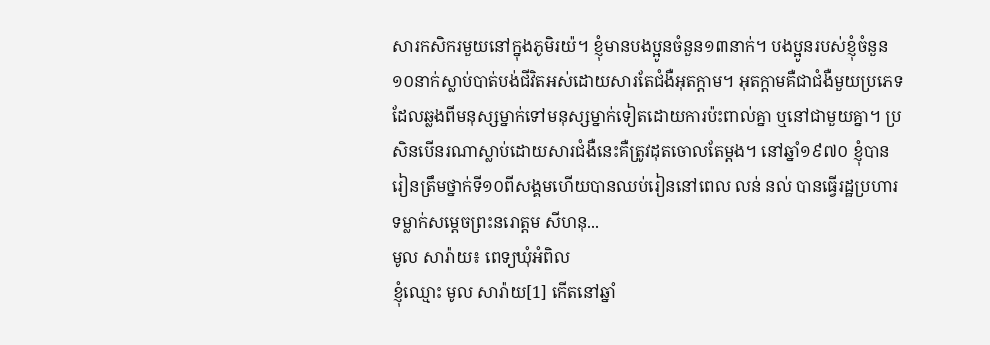សារកសិករមួយនៅក្នុងភូមិរយ៉។ ខ្ញុំមានបងប្អូនចំនួន១៣នាក់។ បងប្អូនរបស់ខ្ញុំចំនួន១០នាក់ស្លាប់បាត់បង់ជីវិតអស់ដោយសារតែជំងឺអុតក្ដាម។ អុតក្ដាមគឺជាជំងឺមួយប្រភេទដែលឆ្លងពីមនុស្សម្នាក់ទៅមនុស្សម្នាក់ទៀតដោយការប៉ះពាល់គ្នា ឬនៅជាមួយគ្នា។ ប្រសិនបើនរណាស្លាប់ដោយសារជំងឺនេះគឺត្រូវដុតចោលតែម្ដង។ នៅឆ្នាំ១៩៧០ ខ្ញុំបានរៀនត្រឹមថ្នាក់ទី១០ពីសង្គមហើយបានឈប់រៀននៅពេល លន់ នល់ បានធ្វើរដ្ឋប្រហារទម្លាក់សម្តេចព្រះនរោត្តម សីហនុ...
មូល សារ៉ាយ៖ ពេទ្យឃុំអំពិល
ខ្ញុំឈ្មោះ មូល សារ៉ាយ[1] កើតនៅឆ្នាំ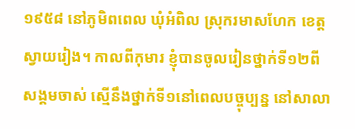១៩៥៨ នៅភូមិពពេល ឃុំអំពិល ស្រុករមាសហែក ខេត្តស្វាយរៀង។ កាលពីកុមារ ខ្ញុំបានចូលរៀនថ្នាក់ទី១២ពីសង្គមចាស់ ស្មើនឹងថ្នាក់ទី១នៅពេលបច្ចុប្បន្ន នៅសាលា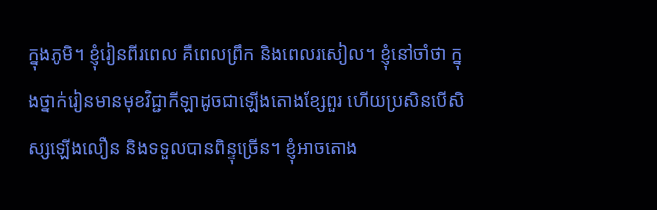ក្នុងភូមិ។ ខ្ញុំរៀនពីរពេល គឺពេលព្រឹក និងពេលរសៀល។ ខ្ញុំនៅចាំថា ក្នុងថ្នាក់រៀនមានមុខវិជ្ជាកីឡាដូចជាឡើងតោងខ្សែពួរ ហើយប្រសិនបើសិស្សឡើងលឿន និងទទួលបានពិន្ទុច្រើន។ ខ្ញុំអាចតោង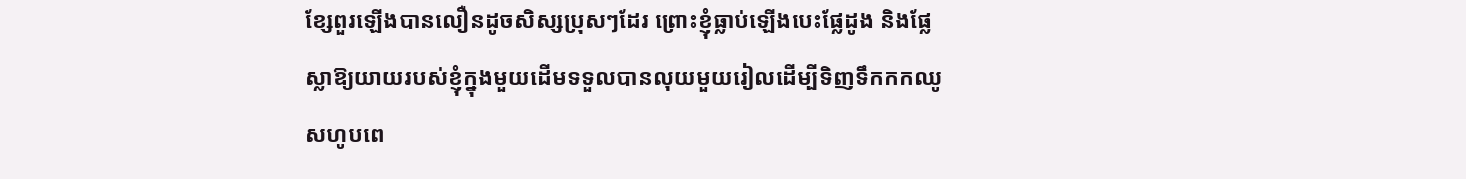ខ្សែពួរឡើងបានលឿនដូចសិស្សប្រុសៗដែរ ព្រោះខ្ញុំធ្លាប់ឡើងបេះផ្លែដូង និងផ្លែស្លាឱ្យយាយរបស់ខ្ញុំក្នុងមួយដើមទទួលបានលុយមួយរៀលដើម្បីទិញទឹកកកឈូសហូបពេ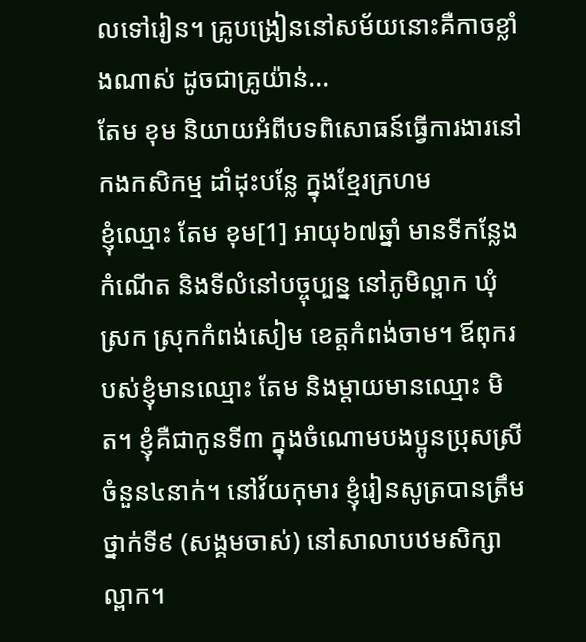លទៅរៀន។ គ្រូបង្រៀននៅសម័យនោះគឺកាចខ្លាំងណាស់ ដូចជាគ្រូយ៉ាន់...
តែម ខុម និយាយអំពីបទពិសោធន៍ធ្វើការងារនៅកងកសិកម្ម ដាំដុះបន្លែ ក្នុងខ្មែរក្រហម
ខ្ញុំឈ្មោះ តែម ខុម[1] អាយុ៦៧ឆ្នាំ មានទីកន្លែងកំណើត និងទីលំនៅបច្ចុប្បន្ន នៅភូមិល្ពាក ឃុំស្រក ស្រុកកំពង់សៀម ខេត្តកំពង់ចាម។ ឪពុករបស់ខ្ញុំមានឈ្មោះ តែម និងម្ដាយមានឈ្មោះ មិត។ ខ្ញុំគឺជាកូនទី៣ ក្នុងចំណោមបងប្អូនប្រុសស្រីចំនួន៤នាក់។ នៅវ័យកុមារ ខ្ញុំរៀនសូត្របានត្រឹមថ្នាក់ទី៩ (សង្គមចាស់) នៅសាលាបឋមសិក្សាល្ពាក។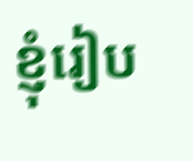ខ្ញុំរៀប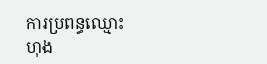ការប្រពន្ធឈ្មោះ ហុង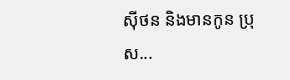ស៊ីថន និងមានកូន ប្រុស...